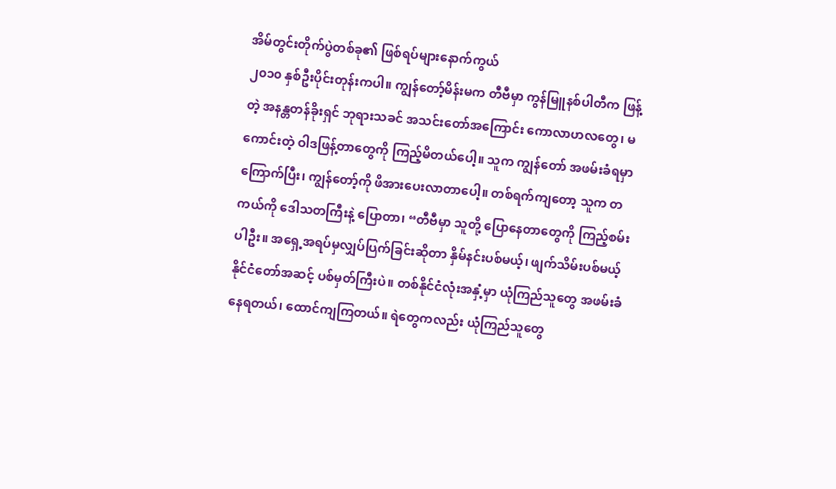အိမ်တွင်းတိုက်ပွဲတစ်ခု၏ ဖြစ်ရပ်များနောက်ကွယ်
၂၀၁၀ နှစ်ဦးပိုင်းတုန်းကပါ။ ကျွန်တော့်မိန်းမက တီဗီမှာ ကွန်မြူနစ်ပါတီက ဖြန့်တဲ့ အနန္တတန်ခိုးရှင် ဘုရားသခင် အသင်းတော်အကြောင်း ကောလာဟလတွေ၊ မကောင်းတဲ့ ဝါဒဖြန့်တာတွေကို ကြည့်မိတယ်ပေါ့။ သူက ကျွန်တော် အဖမ်းခံရမှာ ကြောက်ပြီး၊ ကျွန်တော့်ကို ဖိအားပေးလာတာပေါ့။ တစ်ရက်ကျတော့ သူက တကယ်ကို ဒေါသတကြီးနဲ့ ပြောတာ၊ “တီဗီမှာ သူတို့ ပြောနေတာတွေကို ကြည့်စမ်းပါဦး။ အရှေ့အရပ်မှလျှပ်ပြက်ခြင်းဆိုတာ နှိမ်နင်းပစ်မယ့်၊ ဖျက်သိမ်းပစ်မယ့် နိုင်ငံတော်အဆင့် ပစ်မှတ်ကြီးပဲ။ တစ်နိုင်ငံလုံးအနှံ့မှာ ယုံကြည်သူတွေ အဖမ်းခံနေရတယ်၊ ထောင်ကျကြတယ်။ ရဲတွေကလည်း ယုံကြည်သူတွေ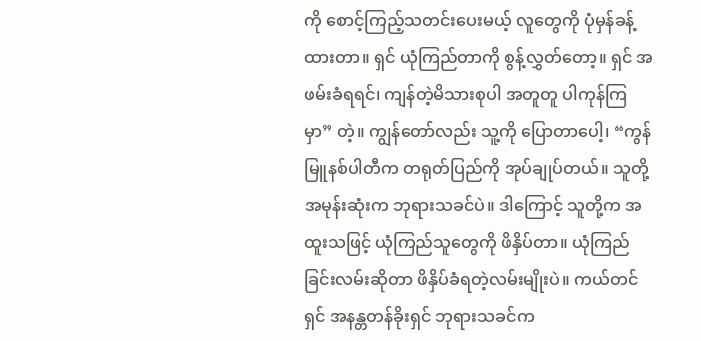ကို စောင့်ကြည့်သတင်းပေးမယ့် လူတွေကို ပုံမှန်ခန့်ထားတာ။ ရှင် ယုံကြည်တာကို စွန့်လွှတ်တော့။ ရှင် အဖမ်းခံရရင်၊ ကျန်တဲ့မိသားစုပါ အတူတူ ပါကုန်ကြမှာ” တဲ့။ ကျွန်တော်လည်း သူ့ကို ပြောတာပေါ့၊ “ကွန်မြူနစ်ပါတီက တရုတ်ပြည်ကို အုပ်ချုပ်တယ်။ သူတို့ အမုန်းဆုံးက ဘုရားသခင်ပဲ။ ဒါကြောင့် သူတို့က အထူးသဖြင့် ယုံကြည်သူတွေကို ဖိနှိပ်တာ။ ယုံကြည်ခြင်းလမ်းဆိုတာ ဖိနှိပ်ခံရတဲ့လမ်းမျိုးပဲ။ ကယ်တင်ရှင် အနန္တတန်ခိုးရှင် ဘုရားသခင်က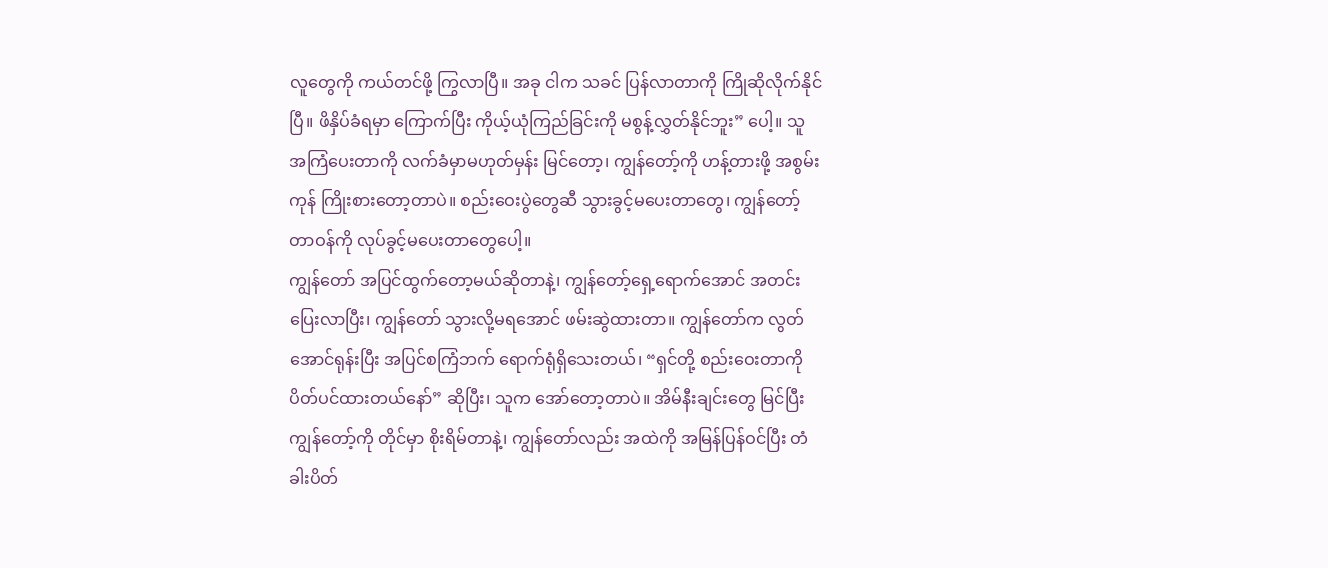လူတွေကို ကယ်တင်ဖို့ ကြွလာပြီ။ အခု ငါက သခင် ပြန်လာတာကို ကြိုဆိုလိုက်နိုင်ပြီ။ ဖိနှိပ်ခံရမှာ ကြောက်ပြီး ကိုယ့်ယုံကြည်ခြင်းကို မစွန့်လွှတ်နိုင်ဘူး” ပေါ့။ သူ အကြံပေးတာကို လက်ခံမှာမဟုတ်မှန်း မြင်တော့၊ ကျွန်တော့်ကို ဟန့်တားဖို့ အစွမ်းကုန် ကြိုးစားတော့တာပဲ။ စည်းဝေးပွဲတွေဆီ သွားခွင့်မပေးတာတွေ၊ ကျွန်တော့်တာဝန်ကို လုပ်ခွင့်မပေးတာတွေပေါ့။
ကျွန်တော် အပြင်ထွက်တော့မယ်ဆိုတာနဲ့၊ ကျွန်တော့်ရှေ့ရောက်အောင် အတင်းပြေးလာပြီး၊ ကျွန်တော် သွားလို့မရအောင် ဖမ်းဆွဲထားတာ။ ကျွန်တော်က လွတ်အောင်ရုန်းပြီး အပြင်စကြံဘက် ရောက်ရုံရှိသေးတယ်၊ “ရှင်တို့ စည်းဝေးတာကို ပိတ်ပင်ထားတယ်နော်” ဆိုပြီး၊ သူက အော်တော့တာပဲ။ အိမ်နီးချင်းတွေ မြင်ပြီး ကျွန်တော့်ကို တိုင်မှာ စိုးရိမ်တာနဲ့၊ ကျွန်တော်လည်း အထဲကို အမြန်ပြန်ဝင်ပြီး တံခါးပိတ်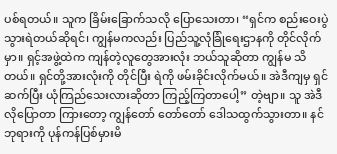ပစ်ရတယ်။ သူက ခြိမ်းခြောက်သလို ပြောသေးတာ၊ “ရှင်က စည်းဝေးပွဲ သွားရဲတယ်ဆိုရင်၊ ကျွန်မကလည်း ပြည်သူ့လုံခြုံရေးဌာနကို တိုင်လိုက်မှာ။ ရှင့်အဖွဲ့ထဲက ကျန်တဲ့လူတွေအားလုံး ဘယ်သူဆိုတာ ကျွန်မ သိတယ်။ ရှင်တို့အားလုံးကို တိုင်ပြီး ရဲကို ဖမ်းခိုင်းလိုက်မယ်။ အဲဒီကျမှ ရှင် ဆက်ပြီး ယုံကြည်သေးလားဆိုတာ ကြည့်ကြတာပေါ့” တဲ့ဗျာ။ သူ အဲဒီလိုပြောတာ ကြားတော့ ကျွန်တော် တော်တော် ဒေါသထွက်သွားတာ။ နင် ဘုရားကို ပုန်ကန်ပြစ်မှားမိ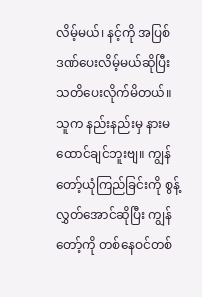လိမ့်မယ်၊ နင့်ကို အပြစ်ဒဏ်ပေးလိမ့်မယ်ဆိုပြီး သတိပေးလိုက်မိတယ်။ သူက နည်းနည်းမှ နားမထောင်ချင်ဘူးဗျ။ ကျွန်တော့်ယုံကြည်ခြင်းကို စွန့်လွှတ်အောင်ဆိုပြီး ကျွန်တော့်ကို တစ်နေဝင်တစ်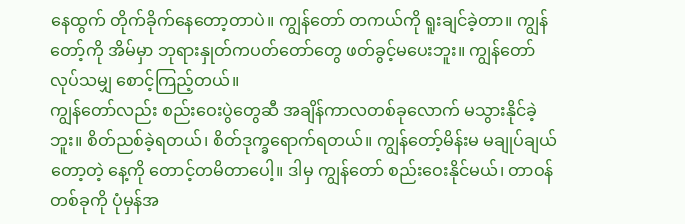နေထွက် တိုက်ခိုက်နေတော့တာပဲ။ ကျွန်တော် တကယ်ကို ရူးချင်ခဲ့တာ။ ကျွန်တော့်ကို အိမ်မှာ ဘုရားနှုတ်ကပတ်တော်တွေ ဖတ်ခွင့်မပေးဘူး။ ကျွန်တော် လုပ်သမျှ စောင့်ကြည့်တယ်။
ကျွန်တော်လည်း စည်းဝေးပွဲတွေဆီ အချိန်ကာလတစ်ခုလောက် မသွားနိုင်ခဲ့ဘူး။ စိတ်ညစ်ခဲ့ရတယ်၊ စိတ်ဒုက္ခရောက်ရတယ်။ ကျွန်တော့်မိန်းမ မချုပ်ချယ်တော့တဲ့ နေ့ကို တောင့်တမိတာပေါ့။ ဒါမှ ကျွန်တော် စည်းဝေးနိုင်မယ်၊ တာဝန်တစ်ခုကို ပုံမှန်အ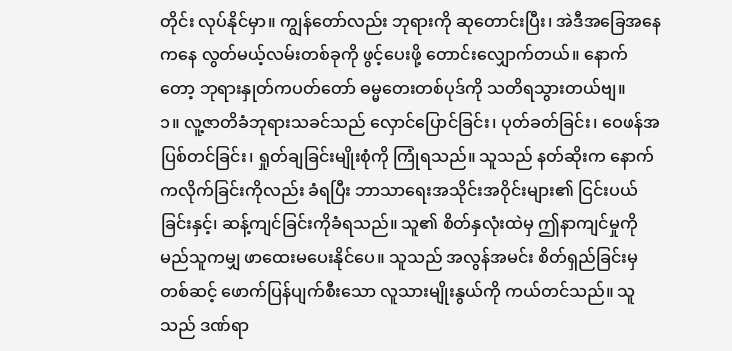တိုင်း လုပ်နိုင်မှာ။ ကျွန်တော်လည်း ဘုရားကို ဆုတောင်းပြီး၊ အဲဒီအခြေအနေကနေ လွတ်မယ့်လမ်းတစ်ခုကို ဖွင့်ပေးဖို့ တောင်းလျှောက်တယ်။ နောက်တော့ ဘုရားနှုတ်ကပတ်တော် ဓမ္မတေးတစ်ပုဒ်ကို သတိရသွားတယ်ဗျ။
၁။ လူ့ဇာတိခံဘုရားသခင်သည် လှောင်ပြောင်ခြင်း၊ ပုတ်ခတ်ခြင်း၊ ဝေဖန်အပြစ်တင်ခြင်း၊ ရှုတ်ချခြင်းမျိုးစုံကို ကြုံရသည်။ သူသည် နတ်ဆိုးက နောက်ကလိုက်ခြင်းကိုလည်း ခံရပြီး ဘာသာရေးအသိုင်းအဝိုင်းများ၏ ငြင်းပယ်ခြင်းနှင့်၊ ဆန့်ကျင်ခြင်းကိုခံရသည်။ သူ၏ စိတ်နှလုံးထဲမှ ဤနာကျင်မှုကို မည်သူကမျှ ဖာထေးမပေးနိုင်ပေ။ သူသည် အလွန်အမင်း စိတ်ရှည်ခြင်းမှတစ်ဆင့် ဖောက်ပြန်ပျက်စီးသော လူသားမျိုးနွယ်ကို ကယ်တင်သည်။ သူသည် ဒဏ်ရာ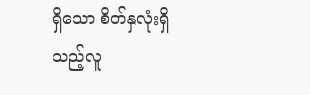ရှိသော စိတ်နှလုံးရှိသည့်လူ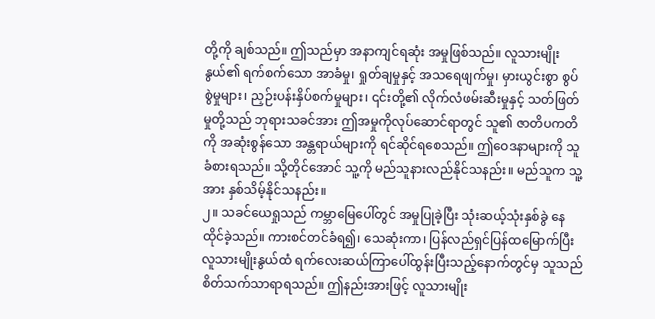တို့ကို ချစ်သည်။ ဤသည်မှာ အနာကျင်ရဆုံး အမှုဖြစ်သည်။ လူသားမျိုးနွယ်၏ ရက်စက်သော အာခံမှု၊ ရှုတ်ချမှုနှင့် အသရေဖျက်မှု၊ မှားယွင်းစွာ စွပ်စွဲမှုများ၊ ညှဉ်းပန်းနှိပ်စက်မှုများ၊ ၎င်းတို့၏ လိုက်လံဖမ်းဆီးမှုနှင့် သတ်ဖြတ်မှုတို့သည် ဘုရားသခင်အား ဤအမှုကိုလုပ်ဆောင်ရာတွင် သူ၏ ဇာတိပကတိကို အဆုံးစွန်သော အန္တရာယ်များကို ရင်ဆိုင်ရစေသည်။ ဤဝေဒနာများကို သူခံစားရသည်။ သို့တိုင်အောင် သူ့ကို မည်သူနားလည်နိုင်သနည်း။ မည်သူက သူ့အား နှစ်သိမ့်နိုင်သနည်း။
၂။ သခင်ယေရှုသည် ကမ္ဘာမြေပေါ်တွင် အမှုပြုခဲ့ပြီး သုံးဆယ့်သုံးနှစ်ခွဲ နေထိုင်ခဲ့သည်။ ကားစင်တင်ခံရ၍၊ သေဆုံးကာ၊ ပြန်လည်ရှင်ပြန်ထမြောက်ပြီး လူသားမျိုးနွယ်ထံ ရက်လေးဆယ်ကြာပေါ်ထွန်းပြီးသည့်နောက်တွင်မှ သူသည် စိတ်သက်သာရာရသည်။ ဤနည်းအားဖြင့် လူသားမျိုး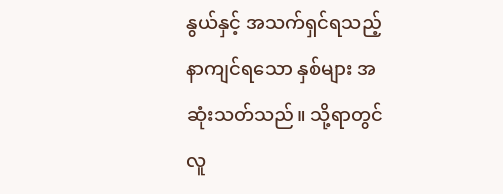နွယ်နှင့် အသက်ရှင်ရသည့် နာကျင်ရသော နှစ်များ အဆုံးသတ်သည်။ သို့ရာတွင် လူ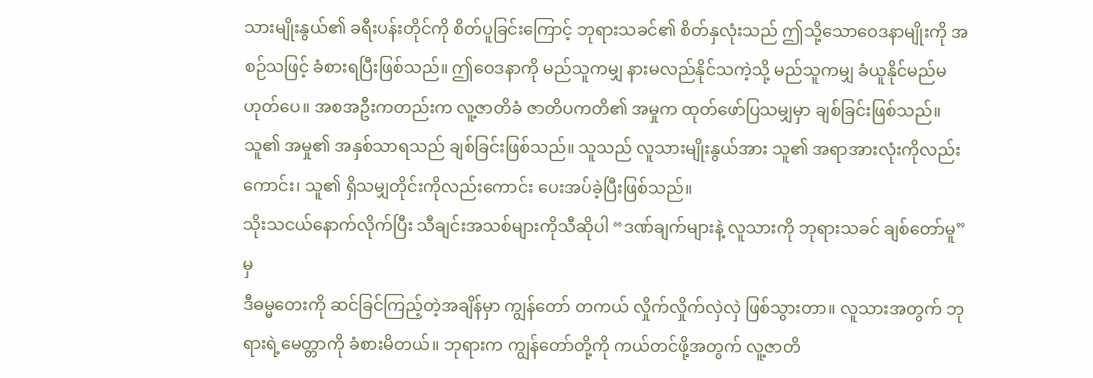သားမျိုးနွယ်၏ ခရီးပန်းတိုင်ကို စိတ်ပူခြင်းကြောင့် ဘုရားသခင်၏ စိတ်နှလုံးသည် ဤသို့သောဝေဒနာမျိုးကို အစဉ်သဖြင့် ခံစားရပြီးဖြစ်သည်။ ဤဝေဒနာကို မည်သူကမျှ နားမလည်နိုင်သကဲ့သို့ မည်သူကမျှ ခံယူနိုင်မည်မဟုတ်ပေ။ အစအဦးကတည်းက လူ့ဇာတိခံ ဇာတိပကတိ၏ အမှုက ထုတ်ဖော်ပြသမျှမှာ ချစ်ခြင်းဖြစ်သည်။ သူ၏ အမှု၏ အနှစ်သာရသည် ချစ်ခြင်းဖြစ်သည်။ သူသည် လူသားမျိုးနွယ်အား သူ၏ အရာအားလုံးကိုလည်းကောင်း၊ သူ၏ ရှိသမျှတိုင်းကိုလည်းကောင်း ပေးအပ်ခဲ့ပြီးဖြစ်သည်။
သိုးသငယ်နောက်လိုက်ပြီး သီချင်းအသစ်များကိုသီဆိုပါ “ဒဏ်ချက်များနဲ့ လူသားကို ဘုရားသခင် ချစ်တော်မူ” မှ
ဒီဓမ္မတေးကို ဆင်ခြင်ကြည့်တဲ့အချိန်မှာ ကျွန်တော် တကယ် လှိုက်လှိုက်လှဲလှဲ ဖြစ်သွားတာ။ လူသားအတွက် ဘုရားရဲ့မေတ္တာကို ခံစားမိတယ်။ ဘုရားက ကျွန်တော်တို့ကို ကယ်တင်ဖို့အတွက် လူ့ဇာတိ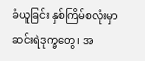ခံယူခြင်း နှစ်ကြိမ်စလုံးမှာ ဆင်းရဲဒုက္ခတွေ၊ အ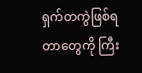ရှက်တကွဲဖြစ်ရတာတွေကို ကြီး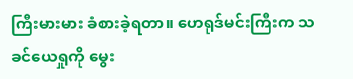ကြီးမားမား ခံစားခဲ့ရတာ။ ဟေရုဒ်မင်းကြီးက သခင်ယေရှုကို မွေး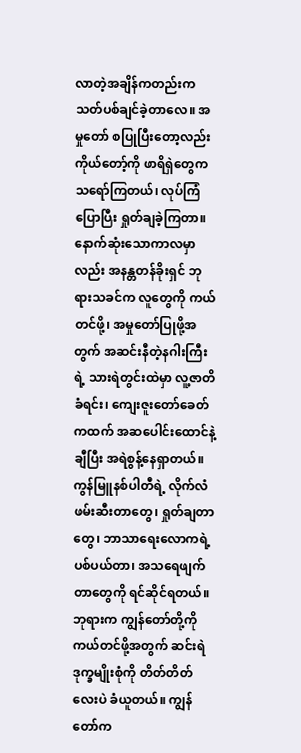လာတဲ့အချိန်ကတည်းက သတ်ပစ်ချင်ခဲ့တာလေ။ အမှုတော် စပြုပြီးတော့လည်း ကိုယ်တော့်ကို ဖာရိရှဲတွေက သရော်ကြတယ်၊ လုပ်ကြံပြောပြီး ရှုတ်ချခဲ့ကြတာ။ နောက်ဆုံးသောကာလမှာလည်း အနန္တတန်ခိုးရှင် ဘုရားသခင်က လူတွေကို ကယ်တင်ဖို့၊ အမှုတော်ပြုဖို့အတွက် အဆင်းနီတဲ့နဂါးကြီးရဲ့ သားရဲတွင်းထဲမှာ လူ့ဇာတိခံရင်း၊ ကျေးဇူးတော်ခေတ်ကထက် အဆပေါင်းထောင်နဲ့ချီပြီး အရဲစွန့်နေရှာတယ်။ ကွန်မြူနစ်ပါတီရဲ့ လိုက်လံဖမ်းဆီးတာတွေ၊ ရှုတ်ချတာတွေ၊ ဘာသာရေးလောကရဲ့ ပစ်ပယ်တာ၊ အသရေဖျက်တာတွေကို ရင်ဆိုင်ရတယ်။ ဘုရားက ကျွန်တော်တို့ကို ကယ်တင်ဖို့အတွက် ဆင်းရဲဒုက္ခမျိုးစုံကို တိတ်တိတ်လေးပဲ ခံယူတယ်။ ကျွန်တော်က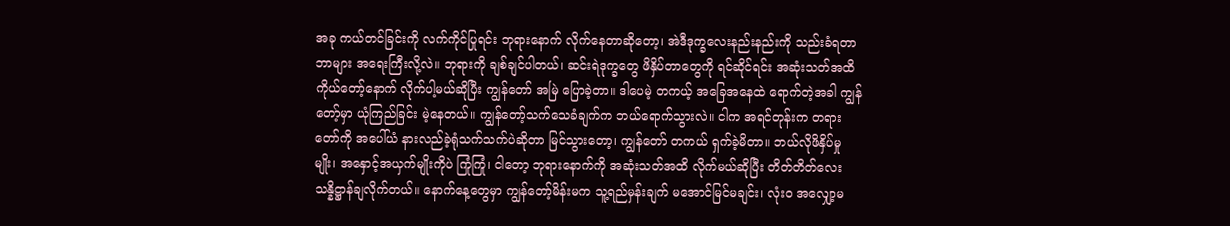အခု ကယ်တင်ခြင်းကို လက်ကိုင်ပြုရင်း ဘုရားနောက် လိုက်နေတာဆိုတော့၊ အဲဒီဒုက္ခလေးနည်းနည်းကို သည်းခံရတာ ဘာများ အရေးကြီးလို့လဲ။ ဘုရားကို ချစ်ချင်ပါတယ်၊ ဆင်းရဲဒုက္ခတွေ ဖိနှိပ်တာတွေကို ရင်ဆိုင်ရင်း အဆုံးသတ်အထိ ကိုယ်တော့်နောက် လိုက်ပါ့မယ်ဆိုပြီး ကျွန်တော် အမြဲ ပြောခဲ့တာ။ ဒါပေမဲ့ တကယ့် အခြေအနေထဲ ရောက်တဲ့အခါ ကျွန်တော့်မှာ ယုံကြည်ခြင်း မဲ့နေတယ်။ ကျွန်တော့်သက်သေခံချက်က ဘယ်ရောက်သွားလဲ။ ငါက အရင်တုန်းက တရားတော်ကို အပေါ်ယံ နားလည်ခဲ့ရုံသက်သက်ပဲဆိုတာ မြင်သွားတော့၊ ကျွန်တော် တကယ် ရှက်ခဲ့မိတာ။ ဘယ်လိုဖိနှိပ်မှုမျိုး၊ အနှောင့်အယှက်မျိုးကိုပဲ ကြုံကြုံ၊ ငါတော့ ဘုရားနောက်ကို အဆုံးသတ်အထိ လိုက်မယ်ဆိုပြီး တိတ်တိတ်လေး သန္နိဋ္ဌာန်ချလိုက်တယ်။ နောက်နေ့တွေမှာ ကျွန်တော့်မိန်းမက သူ့ရည်မှန်းချက် မအောင်မြင်မချင်း၊ လုံးဝ အလျှော့မ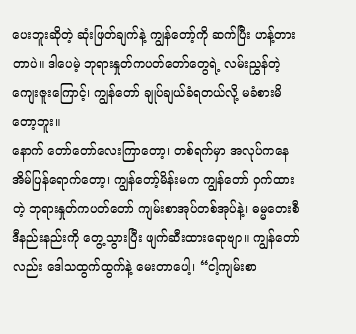ပေးဘူးဆိုတဲ့ ဆုံးဖြတ်ချက်နဲ့ ကျွန်တော့်ကို ဆက်ပြီး ဟန့်တားတာပဲ။ ဒါပေမဲ့ ဘုရားနှုတ်ကပတ်တော်တွေရဲ့ လမ်းညွှန်တဲ့ ကျေးဇူးကြောင့်၊ ကျွန်တော် ချုပ်ချယ်ခံရတယ်လို့ မခံစားမိတော့ဘူး။
နောက် တော်တော်လေးကြာတော့၊ တစ်ရက်မှာ အလုပ်ကနေ အိမ်ပြန်ရောက်တော့၊ ကျွန်တော့်မိန်းမက ကျွန်တော် ဝှက်ထားတဲ့ ဘုရားနှုတ်ကပတ်တော် ကျမ်းစာအုပ်တစ်အုပ်နဲ့၊ ဓမ္မတေးစီဒီနည်းနည်းကို တွေ့သွားပြီး ဖျက်ဆီးထားရောဗျာ။ ကျွန်တော်လည်း ဒေါသထွက်ထွက်နဲ့ မေးတာပေါ့၊ “ငါ့ကျမ်းစာ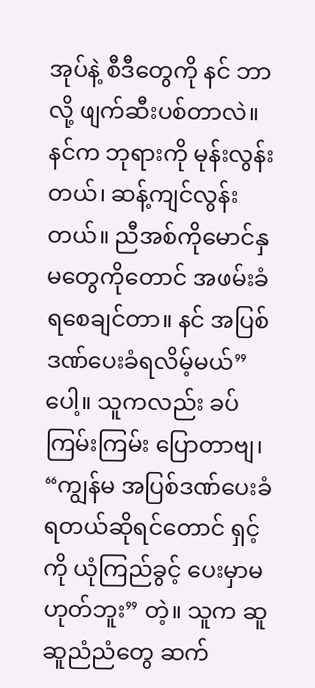အုပ်နဲ့ စီဒီတွေကို နင် ဘာလို့ ဖျက်ဆီးပစ်တာလဲ။ နင်က ဘုရားကို မုန်းလွန်းတယ်၊ ဆန့်ကျင်လွန်းတယ်။ ညီအစ်ကိုမောင်နှမတွေကိုတောင် အဖမ်းခံရစေချင်တာ။ နင် အပြစ်ဒဏ်ပေးခံရလိမ့်မယ်” ပေါ့။ သူကလည်း ခပ်ကြမ်းကြမ်း ပြောတာဗျ၊ “ကျွန်မ အပြစ်ဒဏ်ပေးခံရတယ်ဆိုရင်တောင် ရှင့်ကို ယုံကြည်ခွင့် ပေးမှာမဟုတ်ဘူး” တဲ့။ သူက ဆူဆူညံညံတွေ ဆက်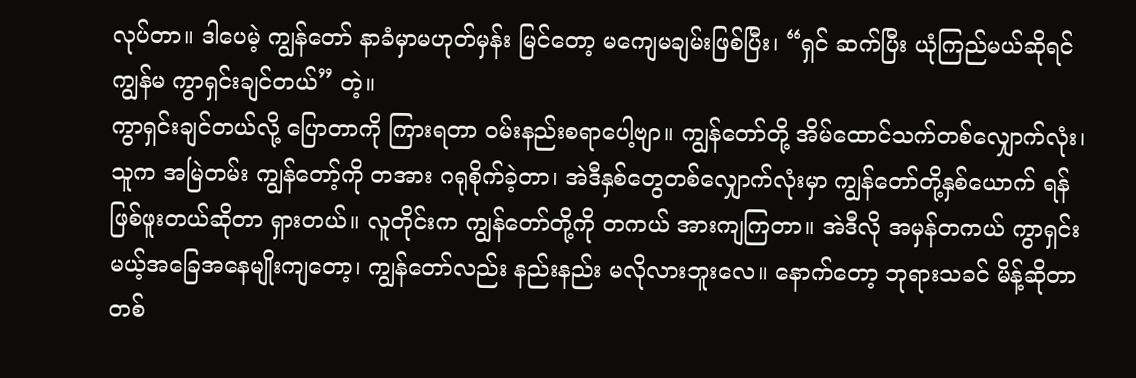လုပ်တာ။ ဒါပေမဲ့ ကျွန်တော် နာခံမှာမဟုတ်မှန်း မြင်တော့ မကျေမချမ်းဖြစ်ပြီး၊ “ရှင် ဆက်ပြီး ယုံကြည်မယ်ဆိုရင် ကျွန်မ ကွာရှင်းချင်တယ်” တဲ့။
ကွာရှင်းချင်တယ်လို့ ပြောတာကို ကြားရတာ ဝမ်းနည်းစရာပေါ့ဗျာ။ ကျွန်တော်တို့ အိမ်ထောင်သက်တစ်လျှောက်လုံး၊ သူက အမြဲတမ်း ကျွန်တော့်ကို တအား ဂရုစိုက်ခဲ့တာ၊ အဲဒီနှစ်တွေတစ်လျှောက်လုံးမှာ ကျွန်တော်တို့နှစ်ယောက် ရန်ဖြစ်ဖူးတယ်ဆိုတာ ရှားတယ်။ လူတိုင်းက ကျွန်တော်တို့ကို တကယ် အားကျကြတာ။ အဲဒီလို အမှန်တကယ် ကွာရှင်းမယ့်အခြေအနေမျိုးကျတော့၊ ကျွန်တော်လည်း နည်းနည်း မလိုလားဘူးလေ။ နောက်တော့ ဘုရားသခင် မိန့်ဆိုတာတစ်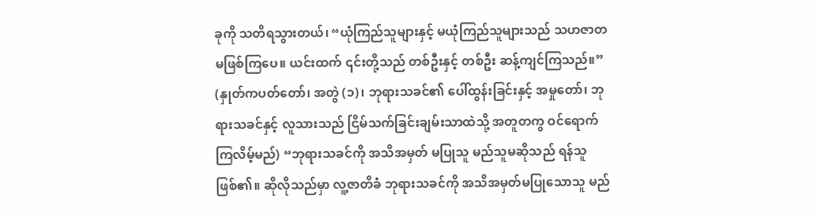ခုကို သတိရသွားတယ်၊ “ယုံကြည်သူများနှင့် မယုံကြည်သူများသည် သဟဇာတ မဖြစ်ကြပေ။ ယင်းထက် ၎င်းတို့သည် တစ်ဦးနှင့် တစ်ဦး ဆန့်ကျင်ကြသည်။” (နှုတ်ကပတ်တော်၊ အတွဲ (၁)၊ ဘုရားသခင်၏ ပေါ်ထွန်းခြင်းနှင့် အမှုတော်၊ ဘုရားသခင်နှင့် လူသားသည် ငြိမ်သက်ခြင်းချမ်းသာထဲသို့ အတူတကွ ဝင်ရောက်ကြလိမ့်မည်) “ဘုရားသခင်ကို အသိအမှတ် မပြုသူ မည်သူမဆိုသည် ရန်သူ ဖြစ်၏။ ဆိုလိုသည်မှာ လူ့ဇာတိခံ ဘုရားသခင်ကို အသိအမှတ်မပြုသောသူ မည်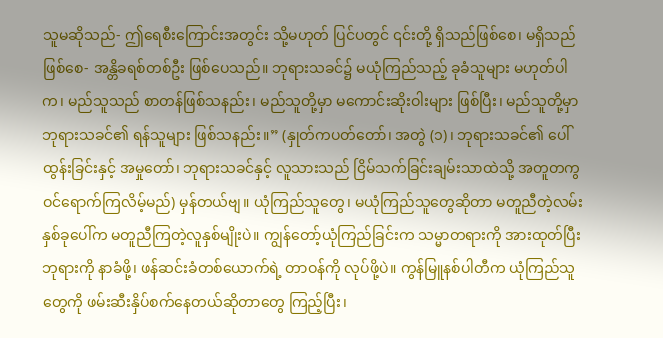သူမဆိုသည်- ဤရေစီးကြောင်းအတွင်း သို့မဟုတ် ပြင်ပတွင် ၎င်းတို့ ရှိသည်ဖြစ်စေ၊ မရှိသည်ဖြစ်စေ- အန္တိခရစ်တစ်ဦး ဖြစ်ပေသည်။ ဘုရားသခင်၌ မယုံကြည်သည့် ခုခံသူများ မဟုတ်ပါက၊ မည်သူသည် စာတန်ဖြစ်သနည်း၊ မည်သူတို့မှာ မကောင်းဆိုးဝါးများ ဖြစ်ပြီး၊ မည်သူတို့မှာ ဘုရားသခင်၏ ရန်သူများ ဖြစ်သနည်း။” (နှုတ်ကပတ်တော်၊ အတွဲ (၁)၊ ဘုရားသခင်၏ ပေါ်ထွန်းခြင်းနှင့် အမှုတော်၊ ဘုရားသခင်နှင့် လူသားသည် ငြိမ်သက်ခြင်းချမ်းသာထဲသို့ အတူတကွ ဝင်ရောက်ကြလိမ့်မည်) မှန်တယ်ဗျ။ ယုံကြည်သူတွေ၊ မယုံကြည်သူတွေဆိုတာ မတူညီတဲ့လမ်းနှစ်ခုပေါ်က မတူညီကြတဲ့လူနှစ်မျိုးပဲ။ ကျွန်တော့်ယုံကြည်ခြင်းက သမ္မာတရားကို အားထုတ်ပြီး ဘုရားကို နာခံဖို့၊ ဖန်ဆင်းခံတစ်ယောက်ရဲ့ တာဝန်ကို လုပ်ဖို့ပဲ။ ကွန်မြူနစ်ပါတီက ယုံကြည်သူတွေကို ဖမ်းဆီးနှိပ်စက်နေတယ်ဆိုတာတွေ ကြည့်ပြီး၊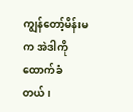ကျွန်တော့်မိန်းမက အဲဒါကို ထောက်ခံတယ်၊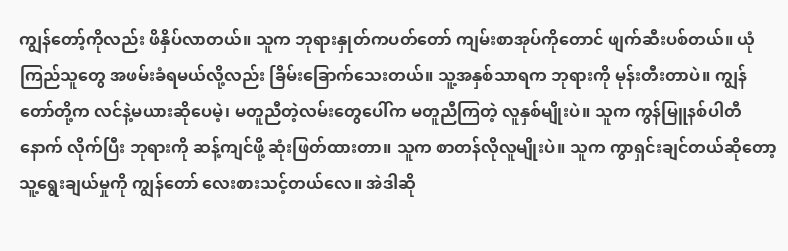ကျွန်တော့်ကိုလည်း ဖိနှိပ်လာတယ်။ သူက ဘုရားနှုတ်ကပတ်တော် ကျမ်းစာအုပ်ကိုတောင် ဖျက်ဆီးပစ်တယ်။ ယုံကြည်သူတွေ အဖမ်းခံရမယ်လို့လည်း ခြိမ်းခြောက်သေးတယ်။ သူ့အနှစ်သာရက ဘုရားကို မုန်းတီးတာပဲ။ ကျွန်တော်တို့က လင်နဲ့မယားဆိုပေမဲ့၊ မတူညီတဲ့လမ်းတွေပေါ်က မတူညီကြတဲ့ လူနှစ်မျိုးပဲ။ သူက ကွန်မြူနစ်ပါတီနောက် လိုက်ပြီး ဘုရားကို ဆန့်ကျင်ဖို့ ဆုံးဖြတ်ထားတာ။ သူက စာတန်လိုလူမျိုးပဲ။ သူက ကွာရှင်းချင်တယ်ဆိုတော့ သူ့ရွေးချယ်မှုကို ကျွန်တော် လေးစားသင့်တယ်လေ။ အဲဒါဆို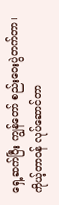ရှေ့ဆက်ပြီး ကျွန်တော် စည်းဝေးပွဲတက်တာ၊ ကိုယ့်တာဝန် လုပ်ဆောင်တာ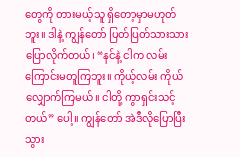တွေကို တားမယ့်သူ ရှိတော့မှာမဟုတ်ဘူး။ ဒါနဲ့ ကျွန်တော် ပြတ်ပြတ်သားသား ပြောလိုက်တယ်၊ “နင်နဲ့ ငါက လမ်းကြောင်းမတူကြဘူး။ ကိုယ့်လမ်း ကိုယ်လျှောက်ကြမယ်။ ငါတို့ ကွာရှင်းသင့်တယ်” ပေါ့။ ကျွန်တော် အဲဒီလိုပြောပြီးသွား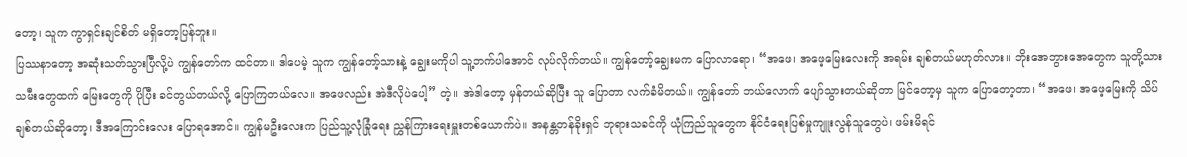တော့၊ သူက ကွာရှင်းချင်စိတ် မရှိတော့ပြန်ဘူး။
ပြဿနာတော့ အဆုံးသတ်သွားပြီလို့ပဲ ကျွန်တော်က ထင်တာ။ ဒါပေမဲ့ သူက ကျွန်တော့်သားနဲ့ ချွေးမကိုပါ သူ့ဘက်ပါအောင် လုပ်လိုက်တယ်။ ကျွန်တော့်ချွေးမက ပြောလာရော၊ “အဖေ၊ အဖေ့မြေးလေးကို အရမ်း ချစ်တယ်မဟုတ်လား။ ဘိုးအေဘွားအေတွေက သူတို့သားသမီးတွေထက် မြေးတွေကို ပိုပြီး ခင်တွယ်တယ်လို့ ပြောကြတယ်လေ။ အဖေလည်း အဲဒီလိုပဲပေါ့” တဲ့။ အဲဒါတော့ မှန်တယ်ဆိုပြီး သူ ပြောတာ လက်ခံမိတယ်။ ကျွန်တော် ဘယ်လောက် ပျော်သွားတယ်ဆိုတာ မြင်တော့မှ သူက ပြောတော့တာ၊ “အဖေ၊ အဖေ့မြေးကို သိပ်ချစ်တယ်ဆိုတော့၊ ဒီအကြောင်းလေး ပြောရအောင်။ ကျွန်မဦးလေးက ပြည်သူ့လုံခြုံရေး ညွှန်ကြားရေးမှူးတစ်ယောက်ပဲ။ အနန္တတန်ခိုးရှင် ဘုရားသခင်ကို ယုံကြည်သူတွေက နိုင်ငံရေးပြစ်မှုကျူးလွန်သူတွေပဲ၊ ဖမ်းမိရင်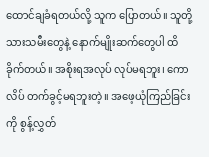ထောင်ချခံရတယ်လို့ သူက ပြောတယ်။ သူတို့သားသမီးတွေနဲ့ နောက်မျိုးဆက်တွေပါ ထိခိုက်တယ်။ အစိုးရအလုပ် လုပ်မရဘူး၊ ကောလိပ် တက်ခွင့်မရဘူးတဲ့။ အဖေ့ယုံကြည်ခြင်းကို စွန့်လွှတ်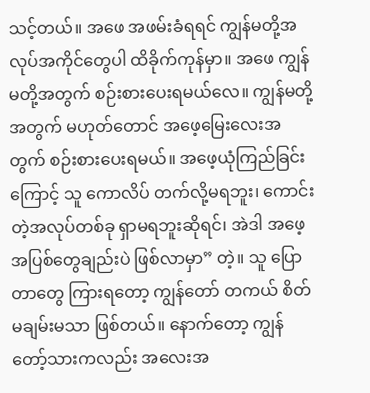သင့်တယ်။ အဖေ အဖမ်းခံရရင် ကျွန်မတို့အလုပ်အကိုင်တွေပါ ထိခိုက်ကုန်မှာ။ အဖေ ကျွန်မတို့အတွက် စဉ်းစားပေးရမယ်လေ။ ကျွန်မတို့အတွက် မဟုတ်တောင် အဖေ့မြေးလေးအတွက် စဉ်းစားပေးရမယ်။ အဖေ့ယုံကြည်ခြင်းကြောင့် သူ ကောလိပ် တက်လို့မရဘူး၊ ကောင်းတဲ့အလုပ်တစ်ခု ရှာမရဘူးဆိုရင်၊ အဲဒါ အဖေ့အပြစ်တွေချည်းပဲ ဖြစ်လာမှာ” တဲ့။ သူ ပြောတာတွေ ကြားရတော့ ကျွန်တော် တကယ် စိတ်မချမ်းမသာ ဖြစ်တယ်။ နောက်တော့ ကျွန်တော့်သားကလည်း အလေးအ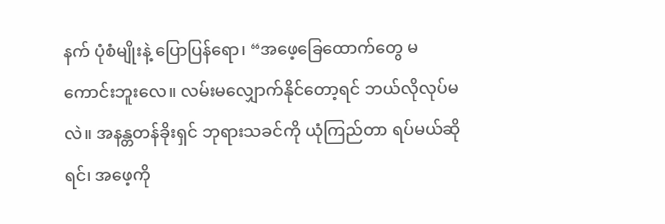နက် ပုံစံမျိုးနဲ့ ပြောပြန်ရော၊ “အဖေ့ခြေထောက်တွေ မကောင်းဘူးလေ။ လမ်းမလျှောက်နိုင်တော့ရင် ဘယ်လိုလုပ်မလဲ။ အနန္တတန်ခိုးရှင် ဘုရားသခင်ကို ယုံကြည်တာ ရပ်မယ်ဆိုရင်၊ အဖေ့ကို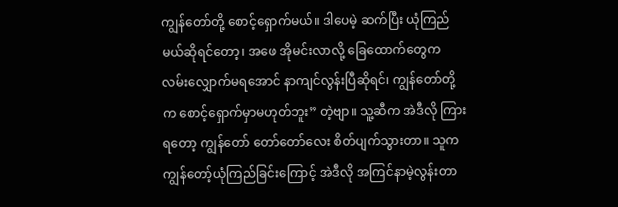ကျွန်တော်တို့ စောင့်ရှောက်မယ်။ ဒါပေမဲ့ ဆက်ပြီး ယုံကြည်မယ်ဆိုရင်တော့၊ အဖေ အိုမင်းလာလို့ ခြေထောက်တွေက လမ်းလျှောက်မရအောင် နာကျင်လွန်းပြီဆိုရင်၊ ကျွန်တော်တို့က စောင့်ရှောက်မှာမဟုတ်ဘူး” တဲ့ဗျာ။ သူ့ဆီက အဲဒီလို ကြားရတော့ ကျွန်တော် တော်တော်လေး စိတ်ပျက်သွားတာ။ သူက ကျွန်တော့်ယုံကြည်ခြင်းကြောင့် အဲဒီလို အကြင်နာမဲ့လွန်းတာ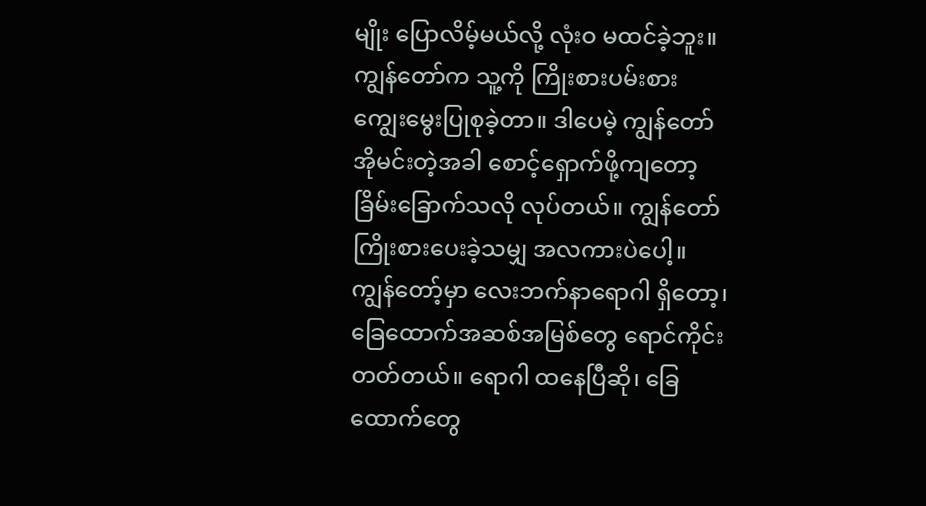မျိုး ပြောလိမ့်မယ်လို့ လုံးဝ မထင်ခဲ့ဘူး။ ကျွန်တော်က သူ့ကို ကြိုးစားပမ်းစား ကျွေးမွေးပြုစုခဲ့တာ။ ဒါပေမဲ့ ကျွန်တော် အိုမင်းတဲ့အခါ စောင့်ရှောက်ဖို့ကျတော့ ခြိမ်းခြောက်သလို လုပ်တယ်။ ကျွန်တော် ကြိုးစားပေးခဲ့သမျှ အလကားပဲပေါ့။ ကျွန်တော့်မှာ လေးဘက်နာရောဂါ ရှိတော့၊ ခြေထောက်အဆစ်အမြစ်တွေ ရောင်ကိုင်းတတ်တယ်။ ရောဂါ ထနေပြီဆို၊ ခြေထောက်တွေ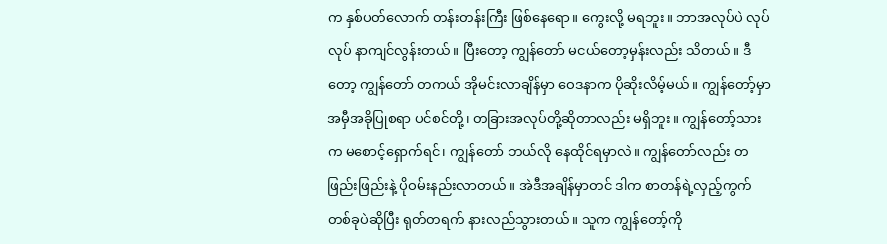က နှစ်ပတ်လောက် တန်းတန်းကြီး ဖြစ်နေရော။ ကွေးလို့ မရဘူး။ ဘာအလုပ်ပဲ လုပ်လုပ် နာကျင်လွန်းတယ်။ ပြီးတော့ ကျွန်တော် မငယ်တော့မှန်းလည်း သိတယ်။ ဒီတော့ ကျွန်တော် တကယ် အိုမင်းလာချိန်မှာ ဝေဒနာက ပိုဆိုးလိမ့်မယ်။ ကျွန်တော့်မှာ အမှီအခိုပြုစရာ ပင်စင်တို့၊ တခြားအလုပ်တို့ဆိုတာလည်း မရှိဘူး။ ကျွန်တော့်သားက မစောင့်ရှောက်ရင်၊ ကျွန်တော် ဘယ်လို နေထိုင်ရမှာလဲ။ ကျွန်တော်လည်း တဖြည်းဖြည်းနဲ့ ပိုဝမ်းနည်းလာတယ်။ အဲဒီအချိန်မှာတင် ဒါက စာတန်ရဲ့လှည့်ကွက်တစ်ခုပဲဆိုပြီး ရုတ်တရက် နားလည်သွားတယ်။ သူက ကျွန်တော့်ကို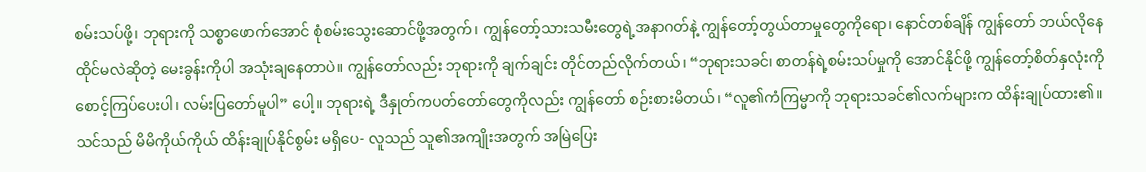စမ်းသပ်ဖို့၊ ဘုရားကို သစ္စာဖောက်အောင် စုံစမ်းသွေးဆောင်ဖို့အတွက်၊ ကျွန်တော့်သားသမီးတွေရဲ့အနာဂတ်နဲ့ ကျွန်တော့်တွယ်တာမှုတွေကိုရော၊ နောင်တစ်ချိန် ကျွန်တော် ဘယ်လိုနေထိုင်မလဲဆိုတဲ့ မေးခွန်းကိုပါ အသုံးချနေတာပဲ။ ကျွန်တော်လည်း ဘုရားကို ချက်ချင်း တိုင်တည်လိုက်တယ်၊ “ဘုရားသခင်၊ စာတန်ရဲ့စမ်းသပ်မှုကို အောင်နိုင်ဖို့ ကျွန်တော့်စိတ်နှလုံးကို စောင့်ကြပ်ပေးပါ၊ လမ်းပြတော်မူပါ” ပေါ့။ ဘုရားရဲ့ ဒီနှုတ်ကပတ်တော်တွေကိုလည်း ကျွန်တော် စဉ်းစားမိတယ်၊ “လူ၏ကံကြမ္မာကို ဘုရားသခင်၏လက်များက ထိန်းချုပ်ထား၏။ သင်သည် မိမိကိုယ်ကိုယ် ထိန်းချုပ်နိုင်စွမ်း မရှိပေ- လူသည် သူ၏အကျိုးအတွက် အမြဲပြေး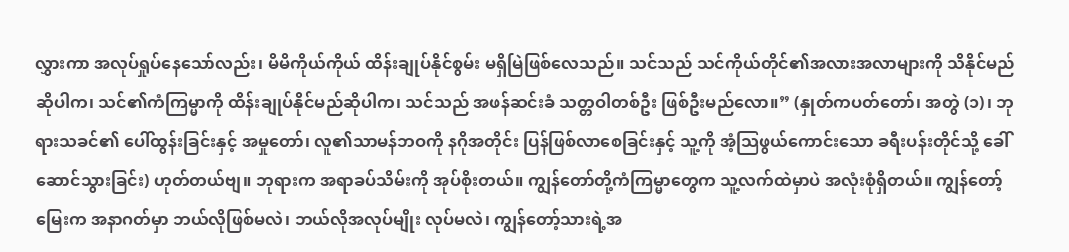လွှားကာ အလုပ်ရှုပ်နေသော်လည်း၊ မိမိကိုယ်ကိုယ် ထိန်းချုပ်နိုင်စွမ်း မရှိမြဲဖြစ်လေသည်။ သင်သည် သင်ကိုယ်တိုင်၏အလားအလာများကို သိနိုင်မည်ဆိုပါက၊ သင်၏ကံကြမ္မာကို ထိန်းချုပ်နိုင်မည်ဆိုပါက၊ သင်သည် အဖန်ဆင်းခံ သတ္တဝါတစ်ဦး ဖြစ်ဦးမည်လော။” (နှုတ်ကပတ်တော်၊ အတွဲ (၁)၊ ဘုရားသခင်၏ ပေါ်ထွန်းခြင်းနှင့် အမှုတော်၊ လူ၏သာမန်ဘဝကို နဂိုအတိုင်း ပြန်ဖြစ်လာစေခြင်းနှင့် သူ့ကို အံ့သြဖွယ်ကောင်းသော ခရီးပန်းတိုင်သို့ ခေါ်ဆောင်သွားခြင်း) ဟုတ်တယ်ဗျ။ ဘုရားက အရာခပ်သိမ်းကို အုပ်စိုးတယ်။ ကျွန်တော်တို့ကံကြမ္မာတွေက သူ့လက်ထဲမှာပဲ အလုံးစုံရှိတယ်။ ကျွန်တော့်မြေးက အနာဂတ်မှာ ဘယ်လိုဖြစ်မလဲ၊ ဘယ်လိုအလုပ်မျိုး လုပ်မလဲ၊ ကျွန်တော့်သားရဲ့အ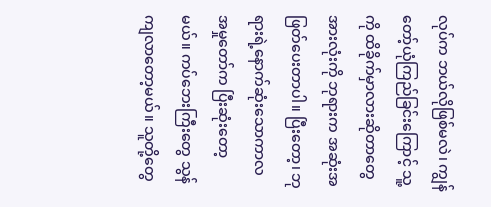လုပ်က ဘယ်လိုဖြစ်မလဲ၊ ကျွန်တော့်ယုံကြည်ခြင်းကြောင့် သူ့ကို ထိခိုက်မှာလားဆိုတာတွေ အားလုံးကို ဘုရားက အဆုံးအဖြတ်ပေးတာပါ။ ပြီးတော့၊ ဘုရားရဲ့နောက်ဆုံးသောကာလ အမှုတော်က ပြီးဆုံးတော့မယ်။ ကပ်ဘေးကြီးတွေ သွန်ကျလာတော့မယ်။ သူတို့တွေ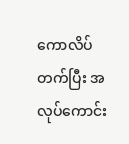ကောလိပ်တက်ပြီး အလုပ်ကောင်း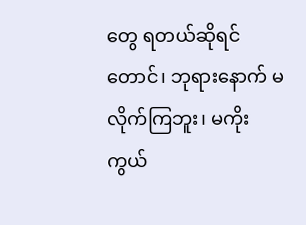တွေ ရတယ်ဆိုရင်တောင်၊ ဘုရားနောက် မလိုက်ကြဘူး၊ မကိုးကွယ်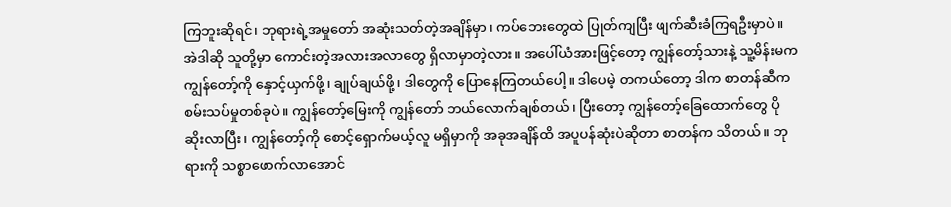ကြဘူးဆိုရင်၊ ဘုရားရဲ့အမှုတော် အဆုံးသတ်တဲ့အချိန်မှာ၊ ကပ်ဘေးတွေထဲ ပြုတ်ကျပြီး ဖျက်ဆီးခံကြရဦးမှာပဲ။ အဲဒါဆို သူတို့မှာ ကောင်းတဲ့အလားအလာတွေ ရှိလာမှာတဲ့လား။ အပေါ်ယံအားဖြင့်တော့ ကျွန်တော့်သားနဲ့ သူ့မိန်းမက ကျွန်တော့်ကို နှောင့်ယှက်ဖို့၊ ချုပ်ချယ်ဖို့၊ ဒါတွေကို ပြောနေကြတယ်ပေါ့။ ဒါပေမဲ့ တကယ်တော့ ဒါက စာတန်ဆီက စမ်းသပ်မှုတစ်ခုပဲ။ ကျွန်တော့်မြေးကို ကျွန်တော် ဘယ်လောက်ချစ်တယ်၊ ပြီးတော့ ကျွန်တော့်ခြေထောက်တွေ ပိုဆိုးလာပြီး၊ ကျွန်တော့်ကို စောင့်ရှောက်မယ့်လူ မရှိမှာကို အခုအချိန်ထိ အပူပန်ဆုံးပဲဆိုတာ စာတန်က သိတယ်။ ဘုရားကို သစ္စာဖောက်လာအောင်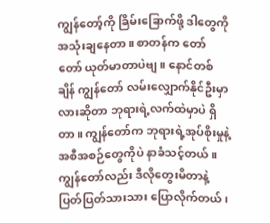ကျွန်တော့်ကို ခြိမ်းခြောက်ဖို့ ဒါတွေကို အသုံးချနေတာ။ စာတန်က တော်တော် ယုတ်မာတာပဲဗျ။ နောင်တစ်ချိန် ကျွန်တော် လမ်းလျှောက်နိုင်ဦးမှာလားဆိုတာ ဘုရားရဲ့လက်ထဲမှာပဲ ရှိတာ။ ကျွန်တော်က ဘုရားရဲ့အုပ်စိုးမှုနဲ့ အစီအစဉ်တွေကိုပဲ နာခံသင့်တယ်။ ကျွန်တော်လည်း ဒီလိုတွေးမိတာနဲ့ ပြတ်ပြတ်သားသား ပြောလိုက်တယ်၊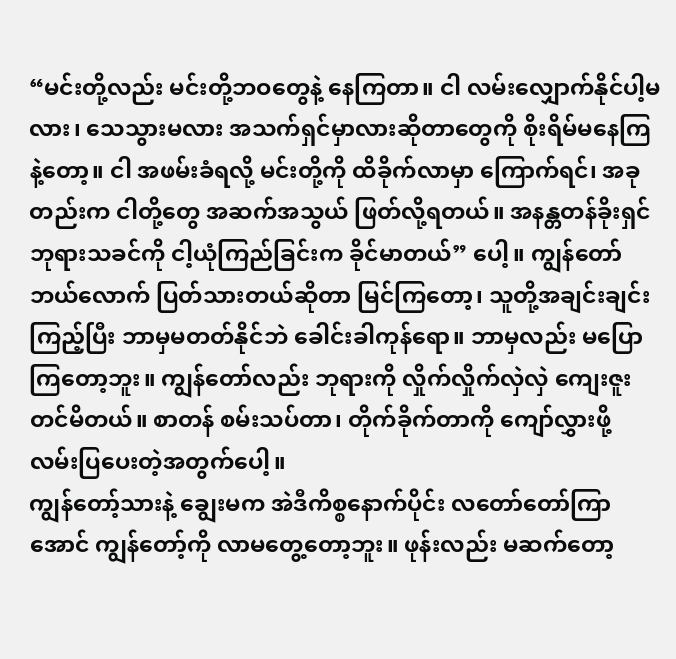“မင်းတို့လည်း မင်းတို့ဘဝတွေနဲ့ နေကြတာ။ ငါ လမ်းလျှောက်နိုင်ပါ့မလား၊ သေသွားမလား အသက်ရှင်မှာလားဆိုတာတွေကို စိုးရိမ်မနေကြနဲ့တော့။ ငါ အဖမ်းခံရလို့ မင်းတို့ကို ထိခိုက်လာမှာ ကြောက်ရင်၊ အခုတည်းက ငါတို့တွေ အဆက်အသွယ် ဖြတ်လို့ရတယ်။ အနန္တတန်ခိုးရှင် ဘုရားသခင်ကို ငါ့ယုံကြည်ခြင်းက ခိုင်မာတယ်” ပေါ့။ ကျွန်တော် ဘယ်လောက် ပြတ်သားတယ်ဆိုတာ မြင်ကြတော့၊ သူတို့အချင်းချင်း ကြည့်ပြီး ဘာမှမတတ်နိုင်ဘဲ ခေါင်းခါကုန်ရော။ ဘာမှလည်း မပြောကြတော့ဘူး။ ကျွန်တော်လည်း ဘုရားကို လှိုက်လှိုက်လှဲလှဲ ကျေးဇူးတင်မိတယ်။ စာတန် စမ်းသပ်တာ၊ တိုက်ခိုက်တာကို ကျော်လွှားဖို့ လမ်းပြပေးတဲ့အတွက်ပေါ့။
ကျွန်တော့်သားနဲ့ ချွေးမက အဲဒီကိစ္စနောက်ပိုင်း လတော်တော်ကြာအောင် ကျွန်တော့်ကို လာမတွေ့တော့ဘူး။ ဖုန်းလည်း မဆက်တော့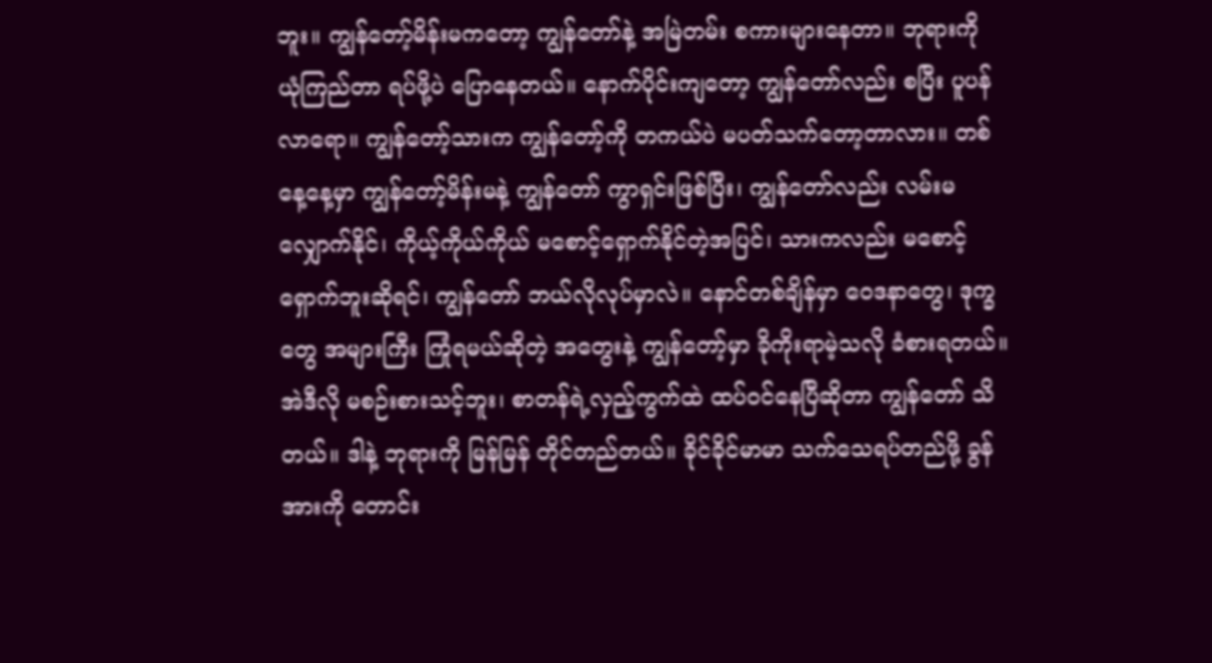ဘူး။ ကျွန်တော့်မိန်းမကတော့ ကျွန်တော်နဲ့ အမြဲတမ်း စကားများနေတာ။ ဘုရားကို ယုံကြည်တာ ရပ်ဖို့ပဲ ပြောနေတယ်။ နောက်ပိုင်းကျတော့ ကျွန်တော်လည်း စပြီး ပူပန်လာရော။ ကျွန်တော့်သားက ကျွန်တော့်ကို တကယ်ပဲ မပတ်သက်တော့တာလား။ တစ်နေ့နေ့မှာ ကျွန်တော့်မိန်းမနဲ့ ကျွန်တော် ကွာရှင်းဖြစ်ပြီး၊ ကျွန်တော်လည်း လမ်းမလျှောက်နိုင်၊ ကိုယ့်ကိုယ်ကိုယ် မစောင့်ရှောက်နိုင်တဲ့အပြင်၊ သားကလည်း မစောင့်ရှောက်ဘူးဆိုရင်၊ ကျွန်တော် ဘယ်လိုလုပ်မှာလဲ။ နောင်တစ်ချိန်မှာ ဝေဒနာတွေ၊ ဒုက္ခတွေ အများကြီး ကြုံရမယ်ဆိုတဲ့ အတွေးနဲ့ ကျွန်တော့်မှာ ခိုကိုးရာမဲ့သလို ခံစားရတယ်။ အဲဒီလို မစဉ်းစားသင့်ဘူး၊ စာတန်ရဲ့လှည့်ကွက်ထဲ ထပ်ဝင်နေပြီဆိုတာ ကျွန်တော် သိတယ်။ ဒါနဲ့ ဘုရားကို မြန်မြန် တိုင်တည်တယ်။ ခိုင်ခိုင်မာမာ သက်သေရပ်တည်ဖို့ ခွန်အားကို တောင်း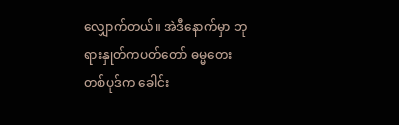လျှောက်တယ်။ အဲဒီနောက်မှာ ဘုရားနှုတ်ကပတ်တော် ဓမ္မတေးတစ်ပုဒ်က ခေါင်း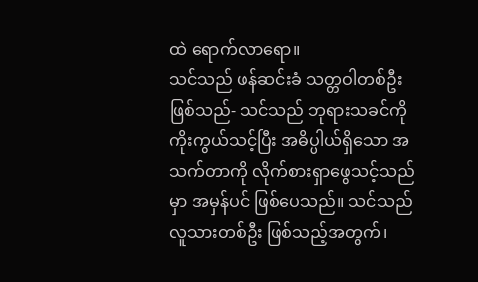ထဲ ရောက်လာရော။
သင်သည် ဖန်ဆင်းခံ သတ္တဝါတစ်ဦး ဖြစ်သည်- သင်သည် ဘုရားသခင်ကို ကိုးကွယ်သင့်ပြီး အဓိပ္ပါယ်ရှိသော အသက်တာကို လိုက်စားရှာဖွေသင့်သည်မှာ အမှန်ပင် ဖြစ်ပေသည်။ သင်သည် လူသားတစ်ဦး ဖြစ်သည့်အတွက်၊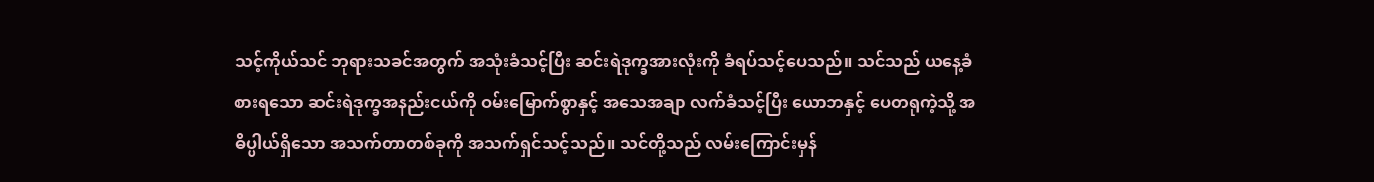သင့်ကိုယ်သင် ဘုရားသခင်အတွက် အသုံးခံသင့်ပြီး ဆင်းရဲဒုက္ခအားလုံးကို ခံရပ်သင့်ပေသည်။ သင်သည် ယနေ့ခံစားရသော ဆင်းရဲဒုက္ခအနည်းငယ်ကို ဝမ်းမြောက်စွာနှင့် အသေအချာ လက်ခံသင့်ပြီး ယောဘနှင့် ပေတရုကဲ့သို့ အဓိပ္ပါယ်ရှိသော အသက်တာတစ်ခုကို အသက်ရှင်သင့်သည်။ သင်တို့သည် လမ်းကြောင်းမှန်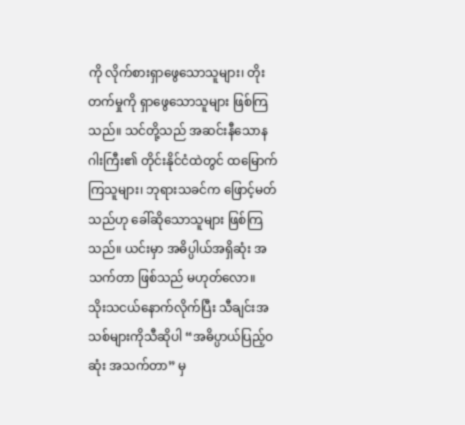ကို လိုက်စားရှာဖွေသောသူများ၊ တိုးတက်မှုကို ရှာဖွေသောသူများ ဖြစ်ကြသည်။ သင်တို့သည် အဆင်းနီသောနဂါးကြီး၏ တိုင်းနိုင်ငံထဲတွင် ထမြောက်ကြသူများ၊ ဘုရားသခင်က ဖြောင့်မတ်သည်ဟု ခေါ်ဆိုသောသူများ ဖြစ်ကြသည်။ ယင်းမှာ အဓိပ္ပါယ်အရှိဆုံး အသက်တာ ဖြစ်သည် မဟုတ်လော။
သိုးသငယ်နောက်လိုက်ပြီး သီချင်းအသစ်များကိုသီဆိုပါ “အဓိပ္ပာယ်ပြည့်ဝဆုံး အသက်တာ” မှ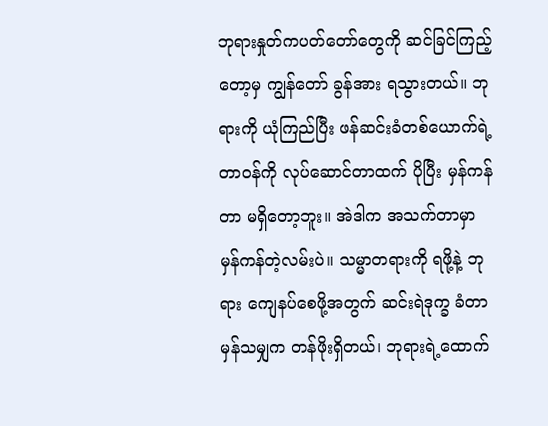ဘုရားနှုတ်ကပတ်တော်တွေကို ဆင်ခြင်ကြည့်တော့မှ ကျွန်တော် ခွန်အား ရသွားတယ်။ ဘုရားကို ယုံကြည်ပြီး ဖန်ဆင်းခံတစ်ယောက်ရဲ့တာဝန်ကို လုပ်ဆောင်တာထက် ပိုပြီး မှန်ကန်တာ မရှိတော့ဘူး။ အဲဒါက အသက်တာမှာ မှန်ကန်တဲ့လမ်းပဲ။ သမ္မာတရားကို ရဖို့နဲ့ ဘုရား ကျေနပ်စေဖို့အတွက် ဆင်းရဲဒုက္ခ ခံတာမှန်သမျှက တန်ဖိုးရှိတယ်၊ ဘုရားရဲ့ထောက်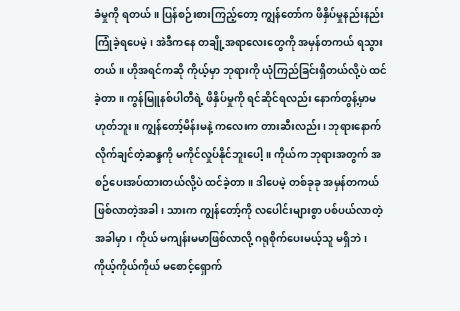ခံမှုကို ရတယ်။ ပြန်စဉ်းစားကြည့်တော့ ကျွန်တော်က ဖိနှိပ်မှုနည်းနည်း ကြုံခဲ့ရပေမဲ့၊ အဲဒီကနေ တချို့အရာလေးတွေကို အမှန်တကယ် ရသွားတယ်။ ဟိုအရင်ကဆို ကိုယ့်မှာ ဘုရားကို ယုံကြည်ခြင်းရှိတယ်လို့ပဲ ထင်ခဲ့တာ။ ကွန်မြူနစ်ပါတီရဲ့ ဖိနှိပ်မှုကို ရင်ဆိုင်ရလည်း နောက်တွန့်မှာမဟုတ်ဘူး။ ကျွန်တော့်မိန်းမနဲ့ ကလေးက တားဆီးလည်း၊ ဘုရားနောက် လိုက်ချင်တဲ့ဆန္ဒကို မကိုင်လှုပ်နိုင်ဘူးပေါ့။ ကိုယ်က ဘုရားအတွက် အစဉ်ပေးအပ်ထားတယ်လို့ပဲ ထင်ခဲ့တာ။ ဒါပေမဲ့ တစ်ခုခု အမှန်တကယ် ဖြစ်လာတဲ့အခါ၊ သားက ကျွန်တော့်ကို လပေါင်းများစွာ ပစ်ပယ်လာတဲ့အခါမှာ၊ ကိုယ် မကျန်းမမာဖြစ်လာလို့ ဂရုစိုက်ပေးမယ့်သူ မရှိဘဲ၊ ကိုယ့်ကိုယ်ကိုယ် မစောင့်ရှောက်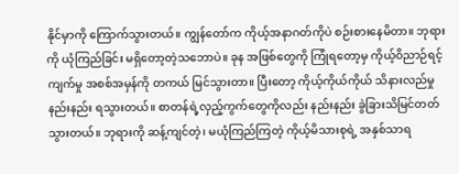နိုင်မှာကို ကြောက်သွားတယ်။ ကျွန်တော်က ကိုယ့်အနာဂတ်ကိုပဲ စဉ်းစားနေမိတာ။ ဘုရားကို ယုံကြည်ခြင်း မရှိတော့တဲ့သဘောပဲ။ ခုန အဖြစ်တွေကို ကြုံရတော့မှ ကိုယ့်ဝိညာဉ်ရင့်ကျက်မှု အစစ်အမှန်ကို တကယ် မြင်သွားတာ။ ပြီးတော့ ကိုယ့်ကိုယ်ကိုယ် သိနားလည်မှု နည်းနည်း ရသွားတယ်။ စာတန်ရဲ့လှည့်ကွက်တွေကိုလည်း နည်းနည်း ခွဲခြားသိမြင်တတ်သွားတယ်။ ဘုရားကို ဆန့်ကျင်တဲ့၊ မယုံကြည်ကြတဲ့ ကိုယ့်မိသားစုရဲ့ အနှစ်သာရ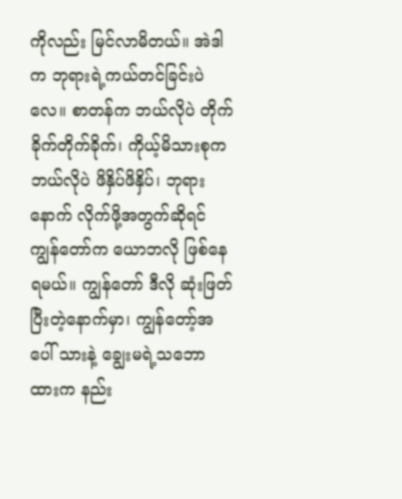ကိုလည်း မြင်လာမိတယ်။ အဲဒါက ဘုရားရဲ့ကယ်တင်ခြင်းပဲလေ။ စာတန်က ဘယ်လိုပဲ တိုက်ခိုက်တိုက်ခိုက်၊ ကိုယ့်မိသားစုက ဘယ်လိုပဲ ဖိနှိပ်ဖိနှိပ်၊ ဘုရားနောက် လိုက်ဖို့အတွက်ဆိုရင် ကျွန်တော်က ယောဘလို ဖြစ်နေရမယ်။ ကျွန်တော် ဒီလို ဆုံးဖြတ်ပြီးတဲ့နောက်မှာ၊ ကျွန်တော့်အပေါ် သားနဲ့ ချွေးမရဲ့သဘောထားက နည်း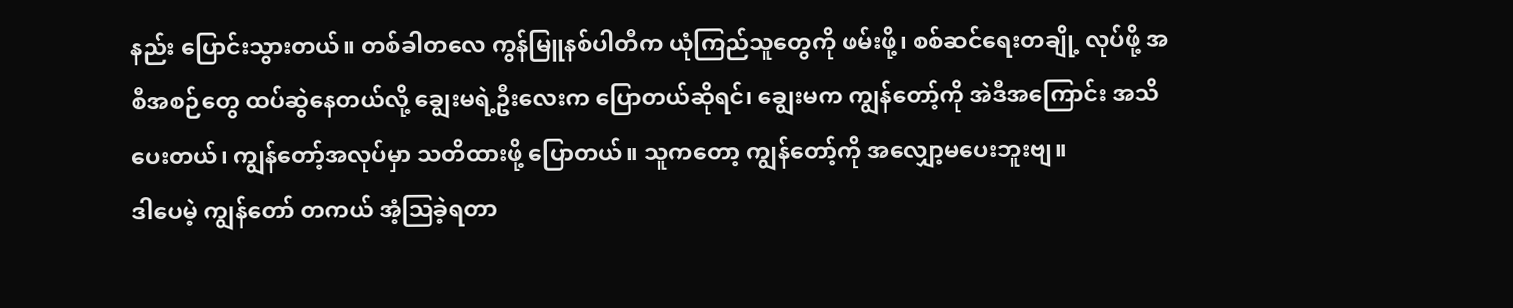နည်း ပြောင်းသွားတယ်။ တစ်ခါတလေ ကွန်မြူနစ်ပါတီက ယုံကြည်သူတွေကို ဖမ်းဖို့၊ စစ်ဆင်ရေးတချို့ လုပ်ဖို့ အစီအစဉ်တွေ ထပ်ဆွဲနေတယ်လို့ ချွေးမရဲ့ဦးလေးက ပြောတယ်ဆိုရင်၊ ချွေးမက ကျွန်တော့်ကို အဲဒီအကြောင်း အသိပေးတယ်၊ ကျွန်တော့်အလုပ်မှာ သတိထားဖို့ ပြောတယ်။ သူကတော့ ကျွန်တော့်ကို အလျှော့မပေးဘူးဗျ။
ဒါပေမဲ့ ကျွန်တော် တကယ် အံ့ဩခဲ့ရတာ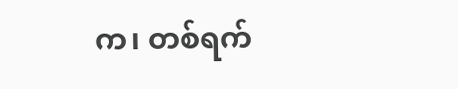က၊ တစ်ရက်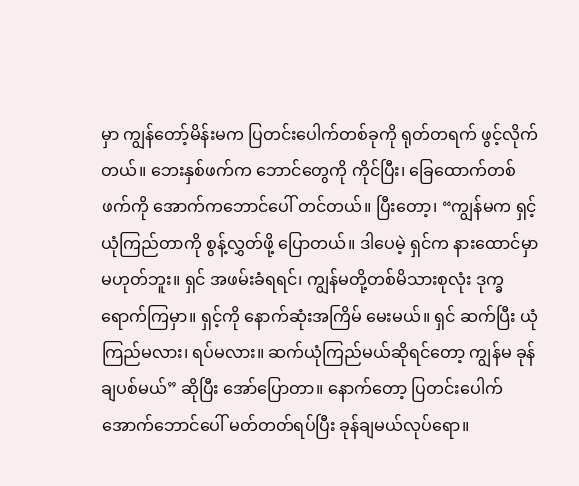မှာ ကျွန်တော့်မိန်းမက ပြတင်းပေါက်တစ်ခုကို ရုတ်တရက် ဖွင့်လိုက်တယ်။ ဘေးနှစ်ဖက်က ဘောင်တွေကို ကိုင်ပြီး၊ ခြေထောက်တစ်ဖက်ကို အောက်ကဘောင်ပေါ် တင်တယ်။ ပြီးတော့၊ “ကျွန်မက ရှင့်ယုံကြည်တာကို စွန့်လွှတ်ဖို့ ပြောတယ်။ ဒါပေမဲ့ ရှင်က နားထောင်မှာမဟုတ်ဘူး။ ရှင် အဖမ်းခံရရင်၊ ကျွန်မတို့တစ်မိသားစုလုံး ဒုက္ခရောက်ကြမှာ။ ရှင့်ကို နောက်ဆုံးအကြိမ် မေးမယ်။ ရှင် ဆက်ပြီး ယုံကြည်မလား၊ ရပ်မလား။ ဆက်ယုံကြည်မယ်ဆိုရင်တော့ ကျွန်မ ခုန်ချပစ်မယ်” ဆိုပြီး အော်ပြောတာ။ နောက်တော့ ပြတင်းပေါက်အောက်ဘောင်ပေါ် မတ်တတ်ရပ်ပြီး ခုန်ချမယ်လုပ်ရော။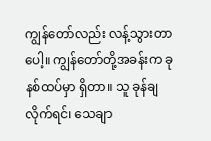ကျွန်တော်လည်း လန့်သွားတာပေါ့။ ကျွန်တော်တို့အခန်းက ခုနစ်ထပ်မှာ ရှိတာ။ သူ ခုန်ချလိုက်ရင်၊ သေချာ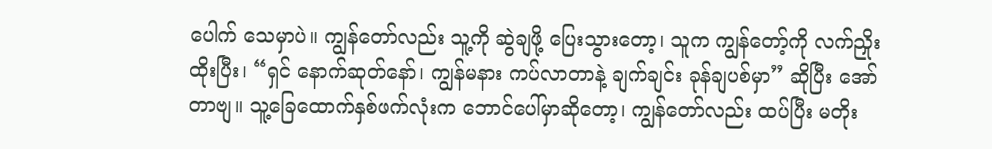ပေါက် သေမှာပဲ။ ကျွန်တော်လည်း သူ့ကို ဆွဲချဖို့ ပြေးသွားတော့၊ သူက ကျွန်တော့်ကို လက်ညှိုးထိုးပြီး၊ “ရှင် နောက်ဆုတ်နော်၊ ကျွန်မနား ကပ်လာတာနဲ့ ချက်ချင်း ခုန်ချပစ်မှာ” ဆိုပြီး အော်တာဗျ။ သူ့ခြေထောက်နှစ်ဖက်လုံးက ဘောင်ပေါ်မှာဆိုတော့၊ ကျွန်တော်လည်း ထပ်ပြီး မတိုး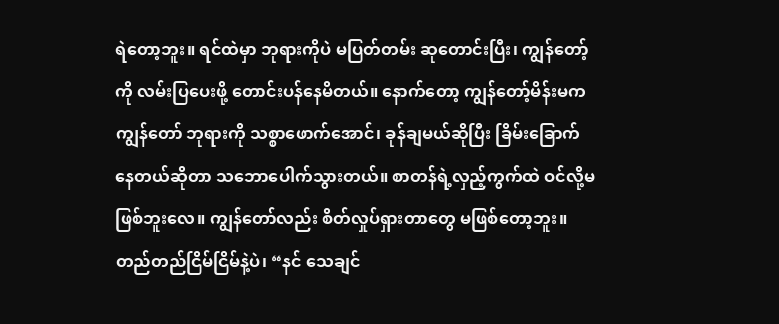ရဲတော့ဘူး။ ရင်ထဲမှာ ဘုရားကိုပဲ မပြတ်တမ်း ဆုတောင်းပြီး၊ ကျွန်တော့်ကို လမ်းပြပေးဖို့ တောင်းပန်နေမိတယ်။ နောက်တော့ ကျွန်တော့်မိန်းမက ကျွန်တော် ဘုရားကို သစ္စာဖောက်အောင်၊ ခုန်ချမယ်ဆိုပြီး ခြိမ်းခြောက်နေတယ်ဆိုတာ သဘောပေါက်သွားတယ်။ စာတန်ရဲ့လှည့်ကွက်ထဲ ဝင်လို့မဖြစ်ဘူးလေ။ ကျွန်တော်လည်း စိတ်လှုပ်ရှားတာတွေ မဖြစ်တော့ဘူး။ တည်တည်ငြိမ်ငြိမ်နဲ့ပဲ၊ “နင် သေချင်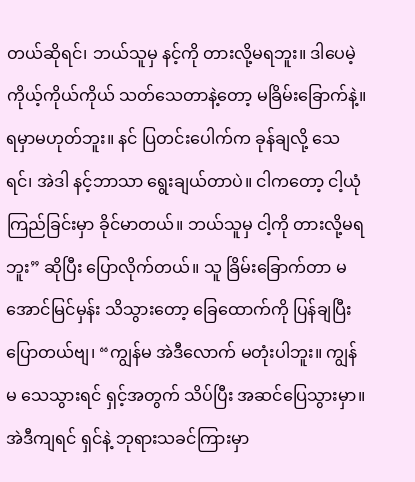တယ်ဆိုရင်၊ ဘယ်သူမှ နင့်ကို တားလို့မရဘူး။ ဒါပေမဲ့ ကိုယ့်ကိုယ်ကိုယ် သတ်သေတာနဲ့တော့ မခြိမ်းခြောက်နဲ့။ ရမှာမဟုတ်ဘူး။ နင် ပြတင်းပေါက်က ခုန်ချလို့ သေရင်၊ အဲဒါ နင့်ဘာသာ ရွေးချယ်တာပဲ။ ငါကတော့ ငါ့ယုံကြည်ခြင်းမှာ ခိုင်မာတယ်။ ဘယ်သူမှ ငါ့ကို တားလို့မရဘူး” ဆိုပြီး ပြောလိုက်တယ်။ သူ ခြိမ်းခြောက်တာ မအောင်မြင်မှန်း သိသွားတော့ ခြေထောက်ကို ပြန်ချပြီး ပြောတယ်ဗျ၊ “ကျွန်မ အဲဒီလောက် မတုံးပါဘူး။ ကျွန်မ သေသွားရင် ရှင့်အတွက် သိပ်ပြီး အဆင်ပြေသွားမှာ။ အဲဒီကျရင် ရှင်နဲ့ ဘုရားသခင်ကြားမှာ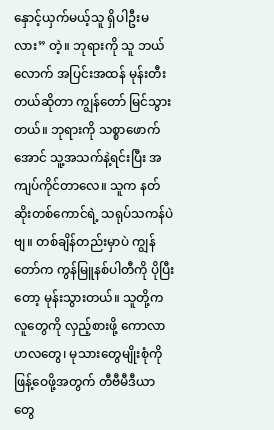နှောင့်ယှက်မယ့်သူ ရှိပါဦးမလား” တဲ့။ ဘုရားကို သူ ဘယ်လောက် အပြင်းအထန် မုန်းတီးတယ်ဆိုတာ ကျွန်တော် မြင်သွားတယ်။ ဘုရားကို သစ္စာဖောက်အောင် သူ့အသက်နဲ့ရင်းပြီး အကျပ်ကိုင်တာလေ။ သူက နတ်ဆိုးတစ်ကောင်ရဲ့ သရုပ်သကန်ပဲဗျ။ တစ်ချိန်တည်းမှာပဲ ကျွန်တော်က ကွန်မြူနစ်ပါတီကို ပိုပြီးတော့ မုန်းသွားတယ်။ သူတို့က လူတွေကို လှည့်စားဖို့ ကောလာဟလတွေ၊ မုသားတွေမျိုးစုံကို ဖြန့်ဝေဖို့အတွက် တီဗီမီဒီယာတွေ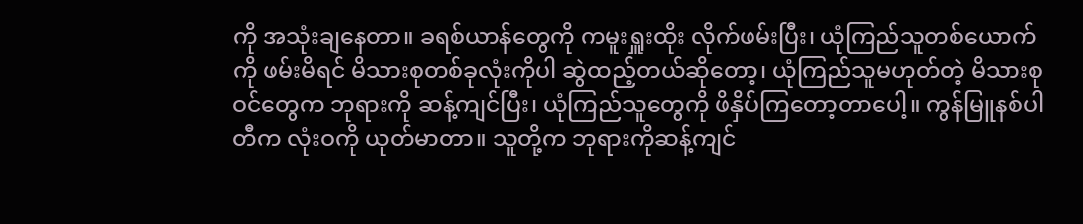ကို အသုံးချနေတာ။ ခရစ်ယာန်တွေကို ကမူးရှူးထိုး လိုက်ဖမ်းပြီး၊ ယုံကြည်သူတစ်ယောက်ကို ဖမ်းမိရင် မိသားစုတစ်ခုလုံးကိုပါ ဆွဲထည့်တယ်ဆိုတော့၊ ယုံကြည်သူမဟုတ်တဲ့ မိသားစုဝင်တွေက ဘုရားကို ဆန့်ကျင်ပြီး၊ ယုံကြည်သူတွေကို ဖိနှိပ်ကြတော့တာပေါ့။ ကွန်မြူနစ်ပါတီက လုံးဝကို ယုတ်မာတာ။ သူတို့က ဘုရားကိုဆန့်ကျင်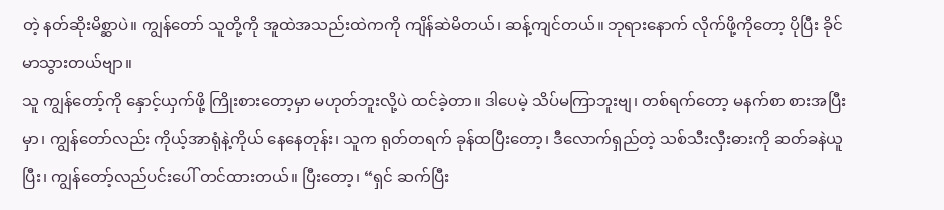တဲ့ နတ်ဆိုးမိစ္ဆာပဲ။ ကျွန်တော် သူတို့ကို အူထဲအသည်းထဲကကို ကျိန်ဆဲမိတယ်၊ ဆန့်ကျင်တယ်။ ဘုရားနောက် လိုက်ဖို့ကိုတော့ ပိုပြီး ခိုင်မာသွားတယ်ဗျာ။
သူ ကျွန်တော့်ကို နှောင့်ယှက်ဖို့ ကြိုးစားတော့မှာ မဟုတ်ဘူးလို့ပဲ ထင်ခဲ့တာ။ ဒါပေမဲ့ သိပ်မကြာဘူးဗျ၊ တစ်ရက်တော့ မနက်စာ စားအပြီးမှာ၊ ကျွန်တော်လည်း ကိုယ့်အာရုံနဲ့ကိုယ် နေနေတုန်း၊ သူက ရုတ်တရက် ခုန်ထပြီးတော့၊ ဒီလောက်ရှည်တဲ့ သစ်သီးလှီးဓားကို ဆတ်ခနဲယူပြီး၊ ကျွန်တော့်လည်ပင်းပေါ် တင်ထားတယ်။ ပြီးတော့၊ “ရှင် ဆက်ပြီး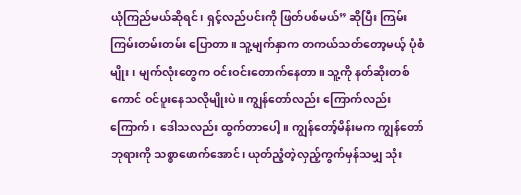ယုံကြည်မယ်ဆိုရင်၊ ရှင့်လည်ပင်းကို ဖြတ်ပစ်မယ်” ဆိုပြီး ကြမ်းကြမ်းတမ်းတမ်း ပြောတာ။ သူ့မျက်နှာက တကယ်သတ်တော့မယ့် ပုံစံမျိုး၊ မျက်လုံးတွေက ဝင်းဝင်းတောက်နေတာ။ သူ့ကို နတ်ဆိုးတစ်ကောင် ဝင်ပူးနေသလိုမျိုးပဲ။ ကျွန်တော်လည်း ကြောက်လည်း ကြောက်၊ ဒေါသလည်း ထွက်တာပေါ့။ ကျွန်တော့်မိန်းမက ကျွန်တော် ဘုရားကို သစ္စာဖောက်အောင်၊ ယုတ်ညံ့တဲ့လှည့်ကွက်မှန်သမျှ သုံး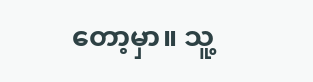တော့မှာ။ သူ့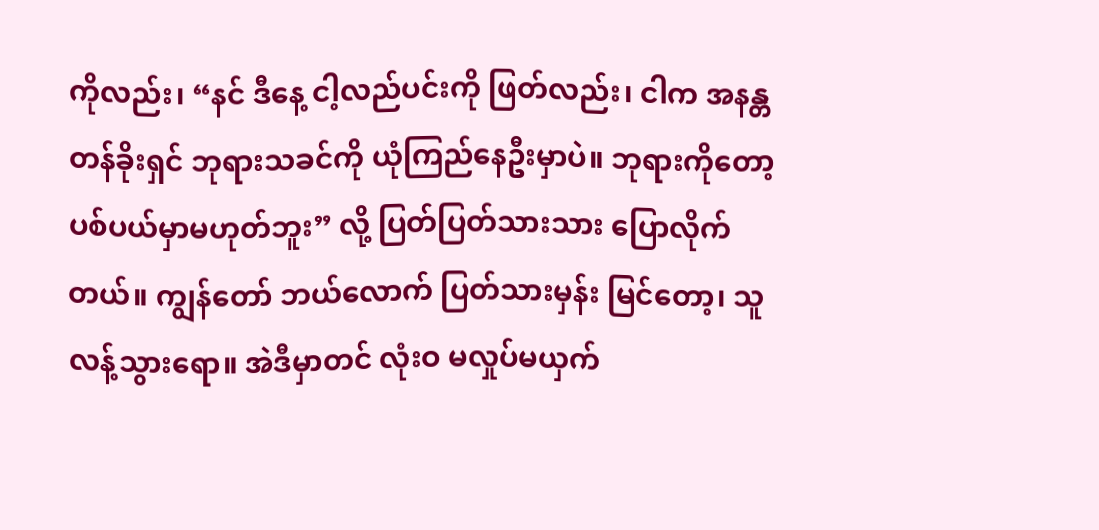ကိုလည်း၊ “နင် ဒီနေ့ ငါ့လည်ပင်းကို ဖြတ်လည်း၊ ငါက အနန္တတန်ခိုးရှင် ဘုရားသခင်ကို ယုံကြည်နေဦးမှာပဲ။ ဘုရားကိုတော့ ပစ်ပယ်မှာမဟုတ်ဘူး” လို့ ပြတ်ပြတ်သားသား ပြောလိုက်တယ်။ ကျွန်တော် ဘယ်လောက် ပြတ်သားမှန်း မြင်တော့၊ သူ လန့်သွားရော။ အဲဒီမှာတင် လုံးဝ မလှုပ်မယှက်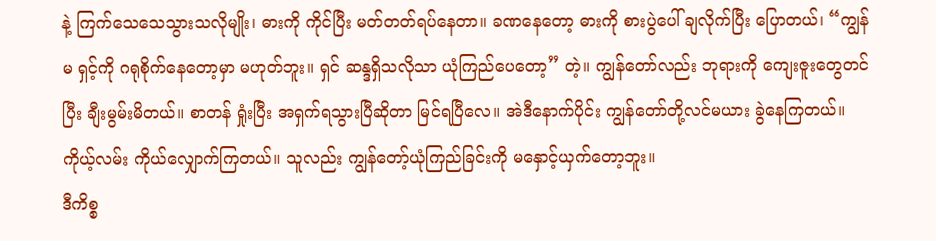နဲ့ ကြက်သေသေသွားသလိုမျိုး၊ ဓားကို ကိုင်ပြီး မတ်တတ်ရပ်နေတာ။ ခဏနေတော့ ဓားကို စားပွဲပေါ် ချလိုက်ပြီး ပြောတယ်၊ “ကျွန်မ ရှင့်ကို ဂရုစိုက်နေတော့မှာ မဟုတ်ဘူး။ ရှင် ဆန္ဒရှိသလိုသာ ယုံကြည်ပေတော့” တဲ့။ ကျွန်တော်လည်း ဘုရားကို ကျေးဇူးတွေတင်ပြီး ချီးမွမ်းမိတယ်။ စာတန် ရှုံးပြီး အရှက်ရသွားပြီဆိုတာ မြင်ရပြီလေ။ အဲဒီနောက်ပိုင်း ကျွန်တော်တို့လင်မယား ခွဲနေကြတယ်။ ကိုယ့်လမ်း ကိုယ်လျှောက်ကြတယ်။ သူလည်း ကျွန်တော့်ယုံကြည်ခြင်းကို မနှောင့်ယှက်တော့ဘူး။
ဒီကိစ္စ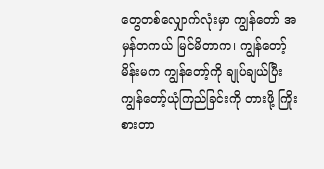တွေတစ်လျှောက်လုံးမှာ ကျွန်တော် အမှန်တကယ် မြင်မိတာက၊ ကျွန်တော့်မိန်းမက ကျွန်တော့်ကို ချုပ်ချယ်ပြီး ကျွန်တော့်ယုံကြည်ခြင်းကို တားဖို့ ကြိုးစားတာ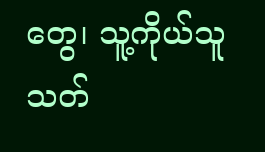တွေ၊ သူ့ကိုယ်သူ သတ်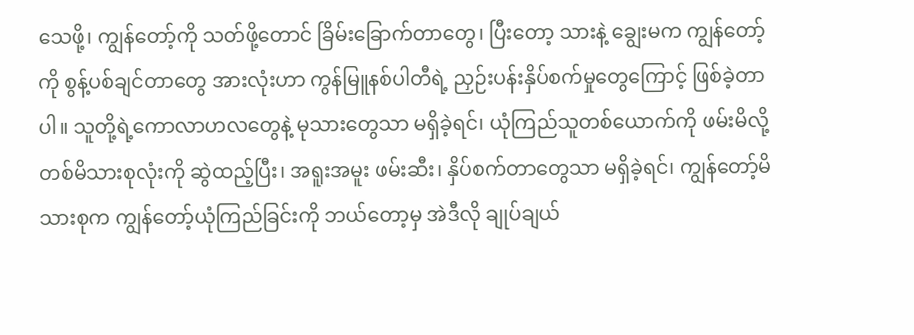သေဖို့၊ ကျွန်တော့်ကို သတ်ဖို့တောင် ခြိမ်းခြောက်တာတွေ၊ ပြီးတော့ သားနဲ့ ချွေးမက ကျွန်တော့်ကို စွန့်ပစ်ချင်တာတွေ အားလုံးဟာ ကွန်မြူနစ်ပါတီရဲ့ ညှဉ်းပန်းနှိပ်စက်မှုတွေကြောင့် ဖြစ်ခဲ့တာပါ။ သူတို့ရဲ့ကောလာဟလတွေနဲ့ မုသားတွေသာ မရှိခဲ့ရင်၊ ယုံကြည်သူတစ်ယောက်ကို ဖမ်းမိလို့ တစ်မိသားစုလုံးကို ဆွဲထည့်ပြီး၊ အရူးအမူး ဖမ်းဆီး၊ နှိပ်စက်တာတွေသာ မရှိခဲ့ရင်၊ ကျွန်တော့်မိသားစုက ကျွန်တော့်ယုံကြည်ခြင်းကို ဘယ်တော့မှ အဲဒီလို ချုပ်ချယ်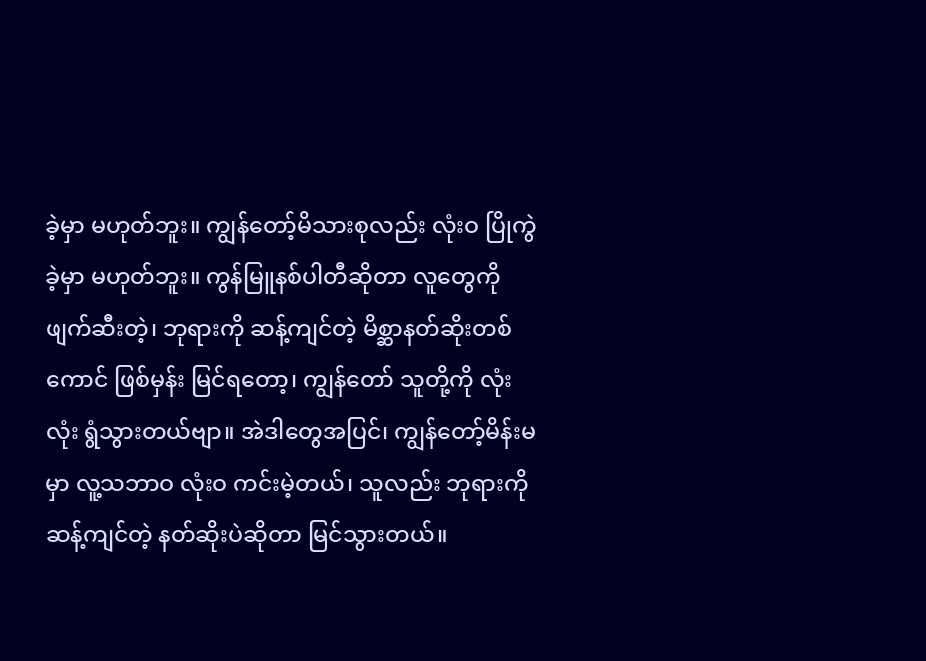ခဲ့မှာ မဟုတ်ဘူး။ ကျွန်တော့်မိသားစုလည်း လုံးဝ ပြိုကွဲခဲ့မှာ မဟုတ်ဘူး။ ကွန်မြူနစ်ပါတီဆိုတာ လူတွေကို ဖျက်ဆီးတဲ့၊ ဘုရားကို ဆန့်ကျင်တဲ့ မိစ္ဆာနတ်ဆိုးတစ်ကောင် ဖြစ်မှန်း မြင်ရတော့၊ ကျွန်တော် သူတို့ကို လုံးလုံး ရွံသွားတယ်ဗျာ။ အဲဒါတွေအပြင်၊ ကျွန်တော့်မိန်းမမှာ လူ့သဘာဝ လုံးဝ ကင်းမဲ့တယ်၊ သူလည်း ဘုရားကို ဆန့်ကျင်တဲ့ နတ်ဆိုးပဲဆိုတာ မြင်သွားတယ်။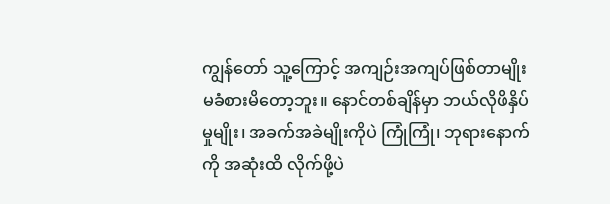ကျွန်တော် သူ့ကြောင့် အကျဉ်းအကျပ်ဖြစ်တာမျိုး မခံစားမိတော့ဘူး။ နောင်တစ်ချိန်မှာ ဘယ်လိုဖိနှိပ်မှုမျိုး၊ အခက်အခဲမျိုးကိုပဲ ကြုံကြုံ၊ ဘုရားနောက်ကို အဆုံးထိ လိုက်ဖို့ပဲ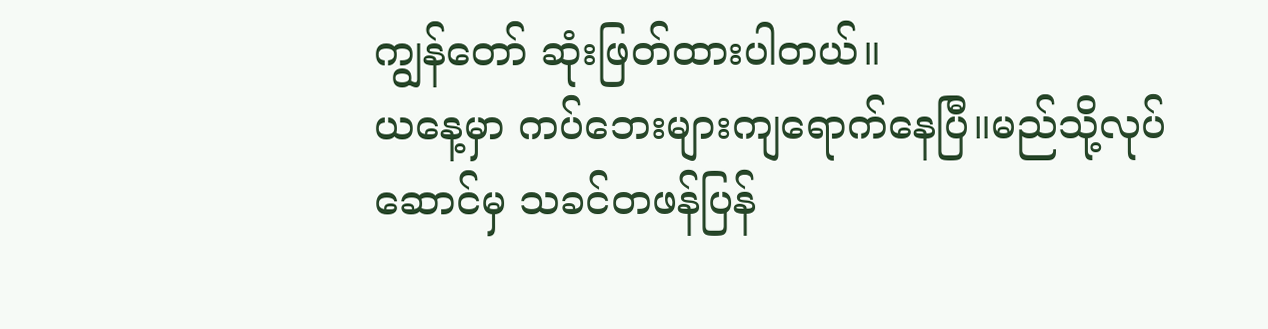ကျွန်တော် ဆုံးဖြတ်ထားပါတယ်။
ယနေ့မှာ ကပ်ဘေးများကျရောက်နေပြီ။မည်သို့လုပ်ဆောင်မှ သခင်တဖန်ပြန်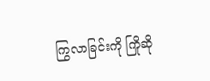ကြွလာခြင်းကို ကြိုဆို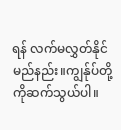ရန် လက်မလွှတ်နိုင်မည်နည်း။ကျွန်ုပ်တို့ကိုဆက်သွယ်ပါ။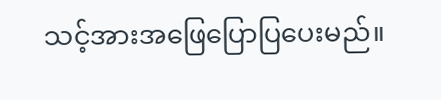သင့်အားအဖြေပြောပြပေးမည်။